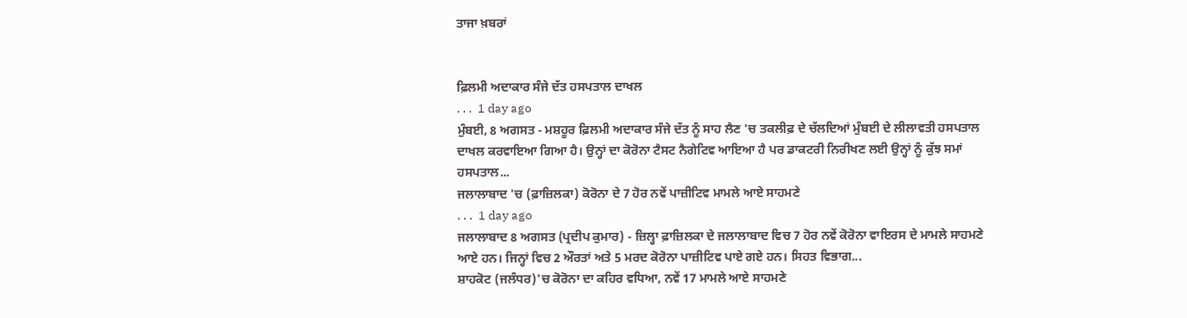ਤਾਜਾ ਖ਼ਬਰਾਂ


ਫ਼ਿਲਮੀ ਅਦਾਕਾਰ ਸੰਜੇ ਦੱਤ ਹਸਪਤਾਲ ਦਾਖਲ
. . .  1 day ago
ਮੁੰਬਈ, 8 ਅਗਸਤ - ਮਸ਼ਹੂਰ ਫ਼ਿਲਮੀ ਅਦਾਕਾਰ ਸੰਜੇ ਦੱਤ ਨੂੰ ਸਾਹ ਲੈਣ 'ਚ ਤਕਲੀਫ਼ ਦੇ ਚੱਲਦਿਆਂ ਮੁੰਬਈ ਦੇ ਲੀਲਾਵਤੀ ਹਸਪਤਾਲ ਦਾਖਲ ਕਰਵਾਇਆ ਗਿਆ ਹੈ। ਉਨ੍ਹਾਂ ਦਾ ਕੋਰੋਨਾ ਟੈਸਟ ਨੈਗੇਟਿਵ ਆਇਆ ਹੈ ਪਰ ਡਾਕਟਰੀ ਨਿਰੀਖਣ ਲਈ ਉਨ੍ਹਾਂ ਨੂੰ ਕੁੱਝ ਸਮਾਂ ਹਸਪਤਾਲ...
ਜਲਾਲਾਬਾਦ 'ਚ (ਫ਼ਾਜ਼ਿਲਕਾ) ਕੋਰੋਨਾ ਦੇ 7 ਹੋਰ ਨਵੇਂ ਪਾਜ਼ੀਟਿਵ ਮਾਮਲੇ ਆਏ ਸਾਹਮਣੇ
. . .  1 day ago
ਜਲਾਲਾਬਾਦ 8 ਅਗਸਤ (ਪ੍ਰਦੀਪ ਕੁਮਾਰ) - ਜ਼ਿਲ੍ਹਾ ਫ਼ਾਜ਼ਿਲਕਾ ਦੇ ਜਲਾਲਾਬਾਦ ਵਿਚ 7 ਹੋਰ ਨਵੇਂ ਕੋਰੋਨਾ ਵਾਇਰਸ ਦੇ ਮਾਮਲੇ ਸਾਹਮਣੇ ਆਏ ਹਨ। ਜਿਨ੍ਹਾਂ ਵਿਚ 2 ਔਰਤਾਂ ਅਤੇ 5 ਮਰਦ ਕੋਰੋਨਾ ਪਾਜ਼ੀਟਿਵ ਪਾਏ ਗਏ ਹਨ। ਸਿਹਤ ਵਿਭਾਗ...
ਸ਼ਾਹਕੋਟ (ਜਲੰਧਰ)'ਚ ਕੋਰੋਨਾ ਦਾ ਕਹਿਰ ਵਧਿਆ, ਨਵੇਂ 17 ਮਾਮਲੇ ਆਏ ਸਾਹਮਣੇ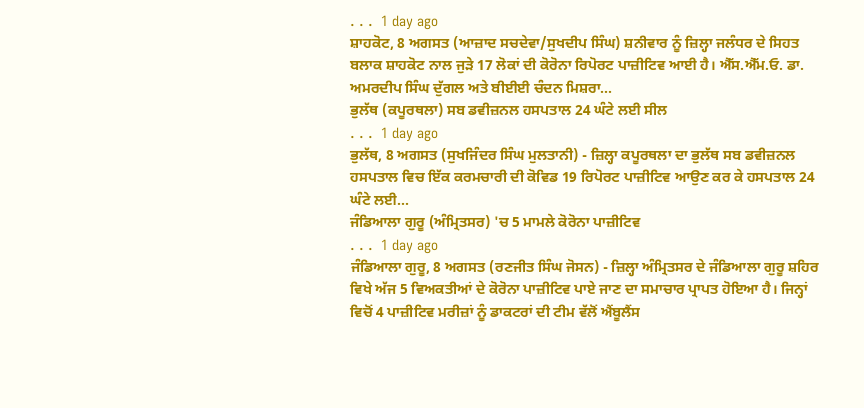. . .  1 day ago
ਸ਼ਾਹਕੋਟ, 8 ਅਗਸਤ (ਆਜ਼ਾਦ ਸਚਦੇਵਾ/ਸੁਖਦੀਪ ਸਿੰਘ) ਸ਼ਨੀਵਾਰ ਨੂੰ ਜ਼ਿਲ੍ਹਾ ਜਲੰਧਰ ਦੇ ਸਿਹਤ ਬਲਾਕ ਸ਼ਾਹਕੋਟ ਨਾਲ ਜੁੜੇ 17 ਲੋਕਾਂ ਦੀ ਕੋਰੋਨਾ ਰਿਪੋਰਟ ਪਾਜ਼ੀਟਿਵ ਆਈ ਹੈ। ਐੱਸ.ਐੱਮ.ਓ. ਡਾ. ਅਮਰਦੀਪ ਸਿੰਘ ਦੁੱਗਲ ਅਤੇ ਬੀਈਈ ਚੰਦਨ ਮਿਸ਼ਰਾ...
ਭੁਲੱਥ (ਕਪੂਰਥਲਾ) ਸਬ ਡਵੀਜ਼ਨਲ ਹਸਪਤਾਲ 24 ਘੰਟੇ ਲਈ ਸੀਲ
. . .  1 day ago
ਭੁਲੱਥ, 8 ਅਗਸਤ (ਸੁਖਜਿੰਦਰ ਸਿੰਘ ਮੁਲਤਾਨੀ) - ਜ਼ਿਲ੍ਹਾ ਕਪੂਰਥਲਾ ਦਾ ਭੁਲੱਥ ਸਬ ਡਵੀਜ਼ਨਲ ਹਸਪਤਾਲ ਵਿਚ ਇੱਕ ਕਰਮਚਾਰੀ ਦੀ ਕੋਵਿਡ 19 ਰਿਪੋਰਟ ਪਾਜ਼ੀਟਿਵ ਆਉਣ ਕਰ ਕੇ ਹਸਪਤਾਲ 24 ਘੰਟੇ ਲਈ...
ਜੰਡਿਆਲਾ ਗੁਰੂ (ਅੰਮ੍ਰਿਤਸਰ) 'ਚ 5 ਮਾਮਲੇ ਕੋਰੋਨਾ ਪਾਜ਼ੀਟਿਵ
. . .  1 day ago
ਜੰਡਿਆਲਾ ਗੁਰੂ, 8 ਅਗਸਤ (ਰਣਜੀਤ ਸਿੰਘ ਜੋਸਨ) - ਜ਼ਿਲ੍ਹਾ ਅੰਮ੍ਰਿਤਸਰ ਦੇ ਜੰਡਿਆਲਾ ਗੁਰੂ ਸ਼ਹਿਰ ਵਿਖੇ ਅੱਜ 5 ਵਿਅਕਤੀਆਂ ਦੇ ਕੋਰੋਨਾ ਪਾਜ਼ੀਟਿਵ ਪਾਏ ਜਾਣ ਦਾ ਸਮਾਚਾਰ ਪ੍ਰਾਪਤ ਹੋਇਆ ਹੈ। ਜਿਨ੍ਹਾਂ ਵਿਚੋਂ 4 ਪਾਜ਼ੀਟਿਵ ਮਰੀਜ਼ਾਂ ਨੂੰ ਡਾਕਟਰਾਂ ਦੀ ਟੀਮ ਵੱਲੋਂ ਐਂਬੂਲੈਂਸ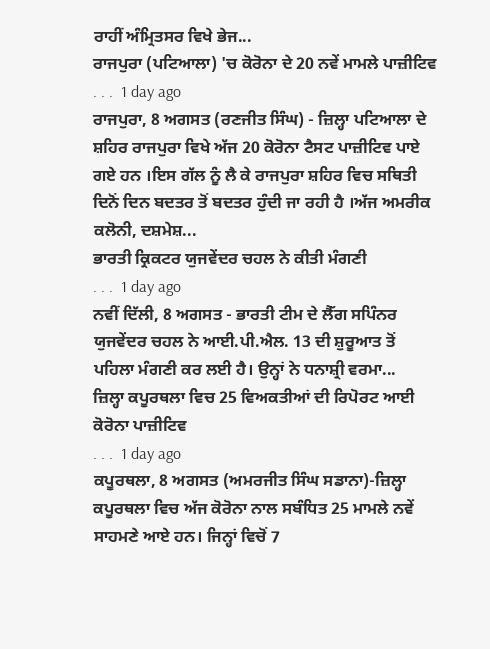ਰਾਹੀਂ ਅੰਮ੍ਰਿਤਸਰ ਵਿਖੇ ਭੇਜ...
ਰਾਜਪੁਰਾ (ਪਟਿਆਲਾ) 'ਚ ਕੋਰੋਨਾ ਦੇ 20 ਨਵੇਂ ਮਾਮਲੇ ਪਾਜ਼ੀਟਿਵ
. . .  1 day ago
ਰਾਜਪੁਰਾ, 8 ਅਗਸਤ (ਰਣਜੀਤ ਸਿੰਘ) - ਜ਼ਿਲ੍ਹਾ ਪਟਿਆਲਾ ਦੇ ਸ਼ਹਿਰ ਰਾਜਪੁਰਾ ਵਿਖੇ ਅੱਜ 20 ਕੋਰੋਨਾ ਟੈਸਟ ਪਾਜ਼ੀਟਿਵ ਪਾਏ ਗਏ ਹਨ ।ਇਸ ਗੱਲ ਨੂੰ ਲੈ ਕੇ ਰਾਜਪੁਰਾ ਸ਼ਹਿਰ ਵਿਚ ਸਥਿਤੀ ਦਿਨੋਂ ਦਿਨ ਬਦਤਰ ਤੋਂ ਬਦਤਰ ਹੁੰਦੀ ਜਾ ਰਹੀ ਹੈ ।ਅੱਜ ਅਮਰੀਕ ਕਲੋਨੀ, ਦਸ਼ਮੇਸ਼...
ਭਾਰਤੀ ਕ੍ਰਿਕਟਰ ਯੁਜਵੇਂਦਰ ਚਹਲ ਨੇ ਕੀਤੀ ਮੰਗਣੀ
. . .  1 day ago
ਨਵੀਂ ਦਿੱਲੀ, 8 ਅਗਸਤ - ਭਾਰਤੀ ਟੀਮ ਦੇ ਲੈੱਗ ਸਪਿੰਨਰ ਯੁਜਵੇਂਦਰ ਚਹਲ ਨੇ ਆਈ.ਪੀ.ਐਲ. 13 ਦੀ ਸ਼ੁਰੂਆਤ ਤੋਂ ਪਹਿਲਾ ਮੰਗਣੀ ਕਰ ਲਈ ਹੈ। ਉਨ੍ਹਾਂ ਨੇ ਧਨਾਸ਼੍ਰੀ ਵਰਮਾ...
ਜ਼ਿਲ੍ਹਾ ਕਪੂਰਥਲਾ ਵਿਚ 25 ਵਿਅਕਤੀਆਂ ਦੀ ਰਿਪੋਰਟ ਆਈ ਕੋਰੋਨਾ ਪਾਜ਼ੀਟਿਵ
. . .  1 day ago
ਕਪੂਰਥਲਾ, 8 ਅਗਸਤ (ਅਮਰਜੀਤ ਸਿੰਘ ਸਡਾਨਾ)-ਜ਼ਿਲ੍ਹਾ ਕਪੂਰਥਲਾ ਵਿਚ ਅੱਜ ਕੋਰੋਨਾ ਨਾਲ ਸਬੰਧਿਤ 25 ਮਾਮਲੇ ਨਵੇਂ ਸਾਹਮਣੇ ਆਏ ਹਨ। ਜਿਨ੍ਹਾਂ ਵਿਚੋਂ 7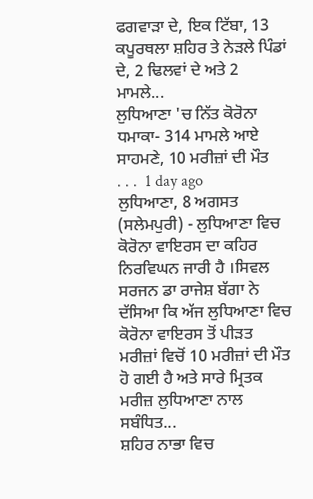ਫਗਵਾੜਾ ਦੇ, ਇਕ ਟਿੱਬਾ, 13 ਕਪੂਰਥਲਾ ਸ਼ਹਿਰ ਤੇ ਨੇੜਲੇ ਪਿੰਡਾਂ ਦੇ, 2 ਢਿਲਵਾਂ ਦੇ ਅਤੇ 2 ਮਾਮਲੇ...
ਲੁਧਿਆਣਾ 'ਚ ਨਿੱਤ ਕੋਰੋਨਾ ਧਮਾਕਾ- 314 ਮਾਮਲੇ ਆਏ ਸਾਹਮਣੇ, 10 ਮਰੀਜ਼ਾਂ ਦੀ ਮੌਤ
. . .  1 day ago
ਲੁਧਿਆਣਾ, 8 ਅਗਸਤ (ਸਲੇਮਪੁਰੀ) - ਲੁਧਿਆਣਾ ਵਿਚ ਕੋਰੋਨਾ ਵਾਇਰਸ ਦਾ ਕਹਿਰ ਨਿਰਵਿਘਨ ਜਾਰੀ ਹੈ ।ਸਿਵਲ ਸਰਜਨ ਡਾ ਰਾਜੇਸ਼ ਬੱਗਾ ਨੇ ਦੱਸਿਆ ਕਿ ਅੱਜ ਲੁਧਿਆਣਾ ਵਿਚ ਕੋਰੋਨਾ ਵਾਇਰਸ ਤੋਂ ਪੀੜਤ ਮਰੀਜ਼ਾਂ ਵਿਚੋਂ 10 ਮਰੀਜ਼ਾਂ ਦੀ ਮੌਤ ਹੋ ਗਈ ਹੈ ਅਤੇ ਸਾਰੇ ਮ੍ਰਿਤਕ ਮਰੀਜ਼ ਲੁਧਿਆਣਾ ਨਾਲ ਸਬੰਧਿਤ...
ਸ਼ਹਿਰ ਨਾਭਾ ਵਿਚ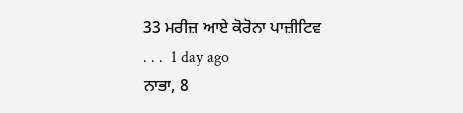33 ਮਰੀਜ਼ ਆਏ ਕੋਰੋਨਾ ਪਾਜ਼ੀਟਿਵ
. . .  1 day ago
ਨਾਭਾ, 8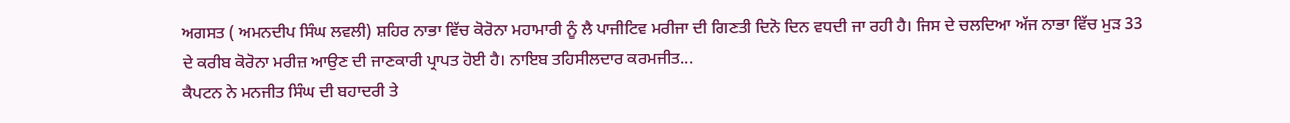ਅਗਸਤ ( ਅਮਨਦੀਪ ਸਿੰਘ ਲਵਲੀ) ਸ਼ਹਿਰ ਨਾਭਾ ਵਿੱਚ ਕੋਰੋਨਾ ਮਹਾਮਾਰੀ ਨੂੰ ਲੈ ਪਾਜੀਟਿਵ ਮਰੀਜਾ ਦੀ ਗਿਣਤੀ ਦਿਨੋ ਦਿਨ ਵਧਦੀ ਜਾ ਰਹੀ ਹੈ। ਜਿਸ ਦੇ ਚਲਦਿਆ ਅੱਜ ਨਾਭਾ ਵਿੱਚ ਮੁੜ 33 ਦੇ ਕਰੀਬ ਕੋਰੋਨਾ ਮਰੀਜ਼ ਆਉਣ ਦੀ ਜਾਣਕਾਰੀ ਪ੍ਰਾਪਤ ਹੋਈ ਹੈ। ਨਾਇਬ ਤਹਿਸੀਲਦਾਰ ਕਰਮਜੀਤ...
ਕੈਪਟਨ ਨੇ ਮਨਜੀਤ ਸਿੰਘ ਦੀ ਬਹਾਦਰੀ ਤੇ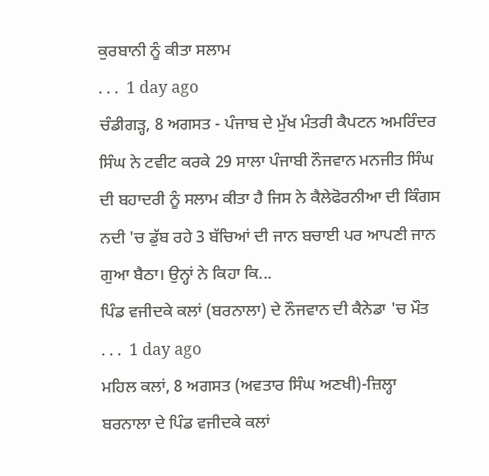ਕੁਰਬਾਨੀ ਨੂੰ ਕੀਤਾ ਸਲਾਮ
. . .  1 day ago
ਚੰਡੀਗੜ੍ਹ, 8 ਅਗਸਤ - ਪੰਜਾਬ ਦੇ ਮੁੱਖ ਮੰਤਰੀ ਕੈਪਟਨ ਅਮਰਿੰਦਰ ਸਿੰਘ ਨੇ ਟਵੀਟ ਕਰਕੇ 29 ਸਾਲਾ ਪੰਜਾਬੀ ਨੌਜਵਾਨ ਮਨਜੀਤ ਸਿੰਘ ਦੀ ਬਹਾਦਰੀ ਨੂੰ ਸਲਾਮ ਕੀਤਾ ਹੈ ਜਿਸ ਨੇ ਕੈਲੇਫੋਰਨੀਆ ਦੀ ਕਿੰਗਸ ਨਦੀ 'ਚ ਡੁੱਬ ਰਹੇ 3 ਬੱਚਿਆਂ ਦੀ ਜਾਨ ਬਚਾਈ ਪਰ ਆਪਣੀ ਜਾਨ ਗੁਆ ਬੈਠਾ। ਉਨ੍ਹਾਂ ਨੇ ਕਿਹਾ ਕਿ...
ਪਿੰਡ ਵਜੀਦਕੇ ਕਲਾਂ (ਬਰਨਾਲਾ) ਦੇ ਨੌਜਵਾਨ ਦੀ ਕੈਨੇਡਾ 'ਚ ਮੌਤ
. . .  1 day ago
ਮਹਿਲ ਕਲਾਂ, 8 ਅਗਸਤ (ਅਵਤਾਰ ਸਿੰਘ ਅਣਖੀ)-ਜ਼ਿਲ੍ਹਾ ਬਰਨਾਲਾ ਦੇ ਪਿੰਡ ਵਜੀਦਕੇ ਕਲਾਂ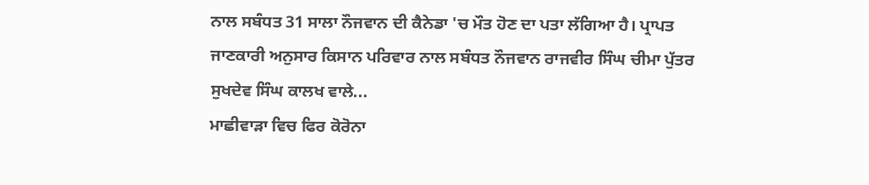ਨਾਲ ਸਬੰਧਤ 31 ਸਾਲਾ ਨੌਜਵਾਨ ਦੀ ਕੈਨੇਡਾ 'ਚ ਮੌਤ ਹੋਣ ਦਾ ਪਤਾ ਲੱਗਿਆ ਹੈ। ਪ੍ਰਾਪਤ ਜਾਣਕਾਰੀ ਅਨੁਸਾਰ ਕਿਸਾਨ ਪਰਿਵਾਰ ਨਾਲ ਸਬੰਧਤ ਨੌਜਵਾਨ ਰਾਜਵੀਰ ਸਿੰਘ ਚੀਮਾ ਪੁੱਤਰ ਸੁਖਦੇਵ ਸਿੰਘ ਕਾਲਖ ਵਾਲੇ...
ਮਾਛੀਵਾੜਾ ਵਿਚ ਫਿਰ ਕੋਰੋਨਾ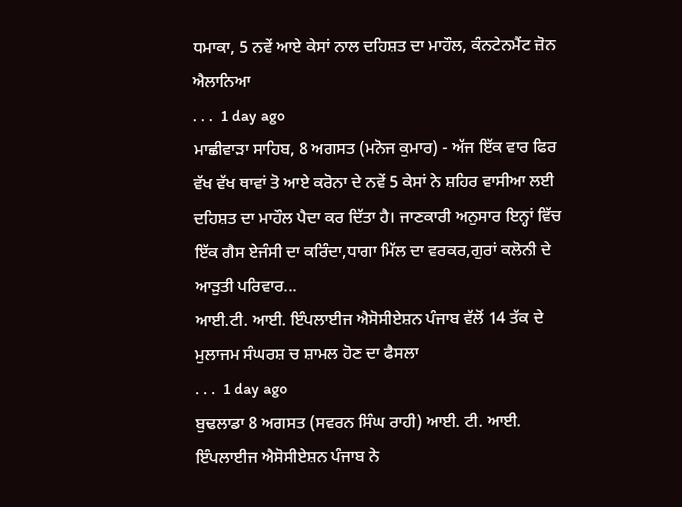ਧਮਾਕਾ, 5 ਨਵੇਂ ਆਏ ਕੇਸਾਂ ਨਾਲ ਦਹਿਸ਼ਤ ਦਾ ਮਾਹੌਲ, ਕੰਨਟੇਨਮੈਂਟ ਜ਼ੋਨ ਐਲਾਨਿਆ
. . .  1 day ago
ਮਾਛੀਵਾੜਾ ਸਾਹਿਬ, 8 ਅਗਸਤ (ਮਨੋਜ ਕੁਮਾਰ) - ਅੱਜ ਇੱਕ ਵਾਰ ਫਿਰ ਵੱਖ ਵੱਖ ਥਾਵਾਂ ਤੋ ਆਏ ਕਰੋਨਾ ਦੇ ਨਵੇਂ 5 ਕੇਸਾਂ ਨੇ ਸ਼ਹਿਰ ਵਾਸੀਆ ਲਈ ਦਹਿਸ਼ਤ ਦਾ ਮਾਹੌਲ ਪੈਦਾ ਕਰ ਦਿੱਤਾ ਹੈ। ਜਾਣਕਾਰੀ ਅਨੁਸਾਰ ਇਨ੍ਹਾਂ ਵਿੱਚ ਇੱਕ ਗੈਸ ਏਜੰਸੀ ਦਾ ਕਰਿੰਦਾ,ਧਾਗਾ ਮਿੱਲ ਦਾ ਵਰਕਰ,ਗੁਰਾਂ ਕਲੋਨੀ ਦੇ ਆੜੁਤੀ ਪਰਿਵਾਰ...
ਆਈ.ਟੀ. ਆਈ. ਇੰਪਲਾਈਜ ਐਸੋਸੀਏਸ਼ਨ ਪੰਜਾਬ ਵੱਲੋਂ 14 ਤੱਕ ਦੇ ਮੁਲਾਜਮ ਸੰਘਰਸ਼ ਚ ਸ਼ਾਮਲ ਹੋਣ ਦਾ ਫੈਸਲਾ
. . .  1 day ago
ਬੁਢਲਾਡਾ 8 ਅਗਸਤ (ਸਵਰਨ ਸਿੰਘ ਰਾਹੀ) ਆਈ. ਟੀ. ਆਈ. ਇੰਪਲਾਈਜ ਐਸੋਸੀਏਸ਼ਨ ਪੰਜਾਬ ਨੇ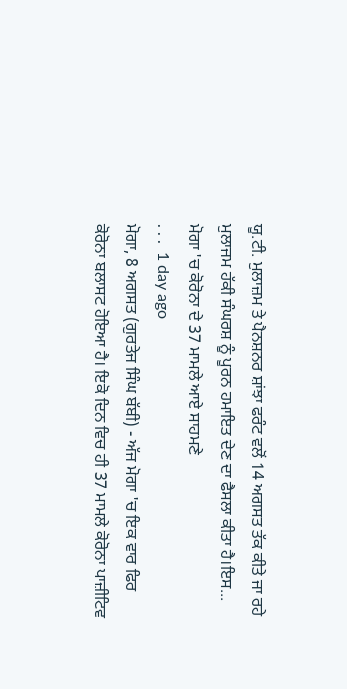ਯੂ.ਟੀ. ਮੁਲਾਜ਼ਮ ਤੇ ਪੈਨਸ਼ਨਰ ਸ਼ਾਂਝਾ ਫਰੰਟ ਵਲੋਂ 14 ਅਗਸਤ ਤੱਕ ਕੀਤੇ ਜਾ ਰਹੇ ਮੁਲਾਜਮ ਹੱਕੀ ਸੰਘਰਸ਼ ਨੂੰ ਪੂਰਨ ਹਮਾਇਤ ਦੇਣ ਦਾ ਫੈਸਲਾ ਕੀਤਾ ਹੈ।ਇਸ...
ਮੋਗਾ 'ਚ ਕੋਰੋਨਾ ਦੇ 37 ਮਾਮਲੇ ਆਏ ਸਾਹਮਣੇ
. . .  1 day ago
ਮੋਗਾ, 8 ਅਗਸਤ (ਗੁਰਤੇਜ ਸਿੰਘ ਬੱਬੀ) - ਅੱਜ ਮੋਗਾ 'ਚ ਇਕ ਵਾਰ ਫਿਰ ਕੋਰੋਨਾ ਬਲਾਸਟ ਹੋਇਆ ਹੈ। ਇਕੋ ਦਿਨ ਵਿਚ ਹੀ 37 ਮਾਮਲੇ ਕੋਰੋਨਾ ਪਾਜ਼ੀਟਿਵ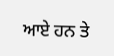ਆਏ ਹਨ ਤੇ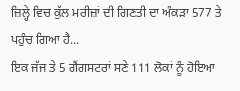ਜ਼ਿਲ੍ਹੇ ਵਿਚ ਕੁੱਲ ਮਰੀਜ਼ਾਂ ਦੀ ਗਿਣਤੀ ਦਾ ਅੰਕੜਾ 577 ਤੇ ਪਹੁੰਚ ਗਿਆ ਹੈ...
ਇਕ ਜੱਜ ਤੇ 5 ਗੈਂਗਸਟਰਾਂ ਸਣੇ 111 ਲੋਕਾਂ ਨੂੰ ਹੋਇਆ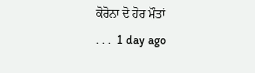ਕੋਰੋਨਾ ਦੋ ਹੋਰ ਮੌਤਾਂ
. . .  1 day ago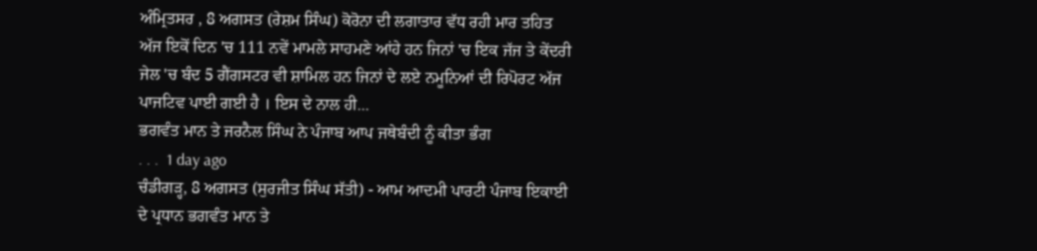ਅੰਮ੍ਰਿਤਸਰ , 8 ਅਗਸਤ (ਰੇਸ਼ਮ ਸਿੰਘ) ਕੋਰੋਨਾ ਦੀ ਲਗਾਤਾਰ ਵੱਧ ਰਹੀ ਮਾਰ ਤਹਿਤ ਅੱਜ ਇਕੋਂ ਦਿਨ 'ਚ 111 ਨਵੇਂ ਮਾਮਲੇ ਸਾਹਮਣੇ ਆਂਹੇ ਹਨ ਜਿਨਾਂ 'ਚ ਇਕ ਜੱਜ ਤੇ ਕੇਂਦਰੀ ਜੇਲ 'ਚ ਬੰਦ 5 ਗੈਂਗਸਟਰ ਵੀ ਸ਼ਾਮਿਲ ਹਨ ਜਿਨਾਂ ਦੇ ਲਏ ਨਮੂਨਿਆਂ ਦੀ ਰਿਪੋਰਟ ਅੱਜ ਪਾਜਟਿਵ ਪਾਈ ਗਈ ਹੈ । ਇਸ ਦੇ ਨਾਲ ਹੀ...
ਭਗਵੰਤ ਮਾਨ ਤੇ ਜਰਨੈਲ ਸਿੰਘ ਨੇ ਪੰਜਾਬ ਆਪ ਜਥੇਬੰਦੀ ਨੂੰ ਕੀਤਾ ਭੰਗ
. . .  1 day ago
ਚੰਡੀਗੜ੍ਹ, 8 ਅਗਸਤ (ਸੁਰਜੀਤ ਸਿੰਘ ਸੱਤੀ) - ਆਮ ਆਦਮੀ ਪਾਰਟੀ ਪੰਜਾਬ ਇਕਾਈ ਦੇ ਪ੍ਰਧਾਨ ਭਗਵੰਤ ਮਾਨ ਤੇ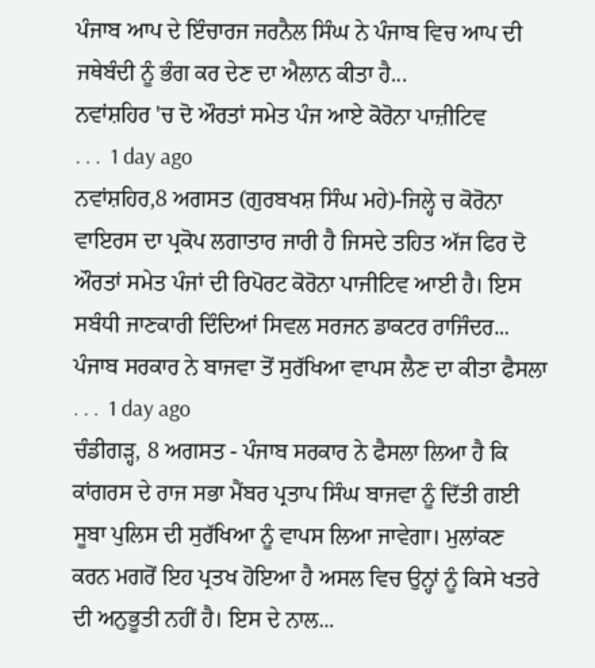ਪੰਜਾਬ ਆਪ ਦੇ ਇੰਚਾਰਜ ਜਰਨੈਲ ਸਿੰਘ ਨੇ ਪੰਜਾਬ ਵਿਚ ਆਪ ਦੀ ਜਥੇਬੰਦੀ ਨੂੰ ਭੰਗ ਕਰ ਦੇਣ ਦਾ ਐਲਾਨ ਕੀਤਾ ਹੈ...
ਨਵਾਂਸ਼ਹਿਰ 'ਚ‌‌‌ ਦੋ ਔਰਤਾਂ ਸਮੇਤ ਪੰਜ ਆਏ ਕੋਰੋਨਾ ਪਾਜ਼ੀਟਿਵ
. . .  1 day ago
ਨਵਾਂਸ਼ਹਿਰ,8 ਅਗਸਤ (ਗੁਰਬਖਸ਼ ਸਿੰਘ ਮਹੇ)-ਜਿਲ੍ਹੇ ਚ ਕੋਰੋਨਾ ਵਾਇਰਸ ਦਾ ਪ੍ਰਕੋਪ ਲਗਾਤਾਰ ਜਾਰੀ ਹੈ ਜਿਸਦੇ ਤਹਿਤ ਅੱਜ ਫਿਰ ਦੋ ਔਰਤਾਂ ਸਮੇਤ ਪੰਜਾਂ ਦੀ ਰਿਪੋਰਟ ਕੋਰੋਨਾ ਪਾਜੀਟਿਵ ਆਈ ਹੈ। ਇਸ ਸਬੰਧੀ ਜਾਣਕਾਰੀ ਦਿੰਦਿਆਂ ਸਿਵਲ ਸਰਜਨ ਡਾਕਟਰ ਰਾਜਿੰਦਰ...
ਪੰਜਾਬ ਸਰਕਾਰ ਨੇ ਬਾਜਵਾ ਤੋਂ ਸੁਰੱਖਿਆ ਵਾਪਸ ਲੈਣ ਦਾ ਕੀਤਾ ਫੈਸਲਾ
. . .  1 day ago
ਚੰਡੀਗੜ੍ਹ, 8 ਅਗਸਤ - ਪੰਜਾਬ ਸਰਕਾਰ ਨੇ ਫੈਸਲਾ ਲਿਆ ਹੈ ਕਿ ਕਾਂਗਰਸ ਦੇ ਰਾਜ ਸਭਾ ਮੈਂਬਰ ਪ੍ਰਤਾਪ ਸਿੰਘ ਬਾਜਵਾ ਨੂੰ ਦਿੱਤੀ ਗਈ ਸੂਬਾ ਪੁਲਿਸ ਦੀ ਸੁਰੱਖਿਆ ਨੂੰ ਵਾਪਸ ਲਿਆ ਜਾਵੇਗਾ। ਮੁਲਾਂਕਣ ਕਰਨ ਮਗਰੋਂ ਇਹ ਪ੍ਰਤਖ ਹੋਇਆ ਹੈ ਅਸਲ ਵਿਚ ਉਨ੍ਹਾਂ ਨੂੰ ਕਿਸੇ ਖਤਰੇ ਦੀ ਅਨੁਭੂਤੀ ਨਹੀਂ ਹੈ। ਇਸ ਦੇ ਨਾਲ...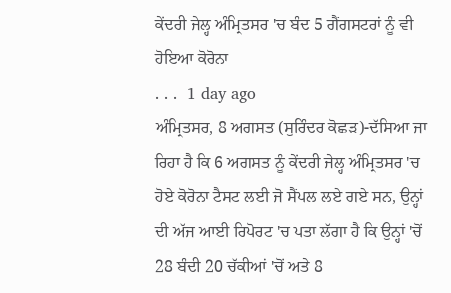ਕੇਂਦਰੀ ਜੇਲ੍ਹ ਅੰਮ੍ਰਿਤਸਰ 'ਚ ਬੰਦ 5 ਗੈਂਗਸਟਰਾਂ ਨੂੰ ਵੀ ਹੋਇਆ ਕੋਰੋਨਾ
. . .  1 day ago
ਅੰਮ੍ਰਿਤਸਰ, 8 ਅਗਸਤ (ਸੁਰਿੰਦਰ ਕੋਛੜ)-ਦੱਸਿਆ ਜਾ ਰਿਹਾ ਹੈ ਕਿ 6 ਅਗਸਤ ਨੂੰ ਕੇਂਦਰੀ ਜੇਲ੍ਹ ਅੰਮ੍ਰਿਤਸਰ 'ਚ ਹੋਏ ਕੋਰੋਨਾ ਟੈਸਟ ਲਈ ਜੋ ਸੈਂਪਲ ਲਏ ਗਏ ਸਨ, ਉਨ੍ਹਾਂ ਦੀ ਅੱਜ ਆਈ ਰਿਪੋਰਟ 'ਚ ਪਤਾ ਲੱਗਾ ਹੈ ਕਿ ਉਨ੍ਹਾਂ 'ਚੋਂ 28 ਬੰਦੀ 20 ਚੱਕੀਆਂ 'ਚੋਂ ਅਤੇ 8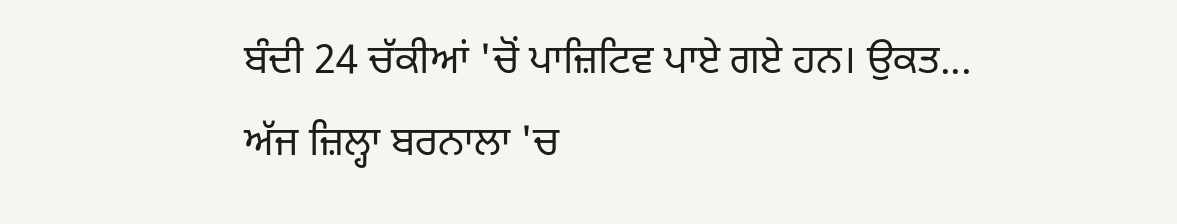ਬੰਦੀ 24 ਚੱਕੀਆਂ 'ਚੋਂ ਪਾਜ਼ਿਟਿਵ ਪਾਏ ਗਏ ਹਨ। ਉਕਤ...
ਅੱਜ ਜ਼ਿਲ੍ਹਾ ਬਰਨਾਲਾ 'ਚ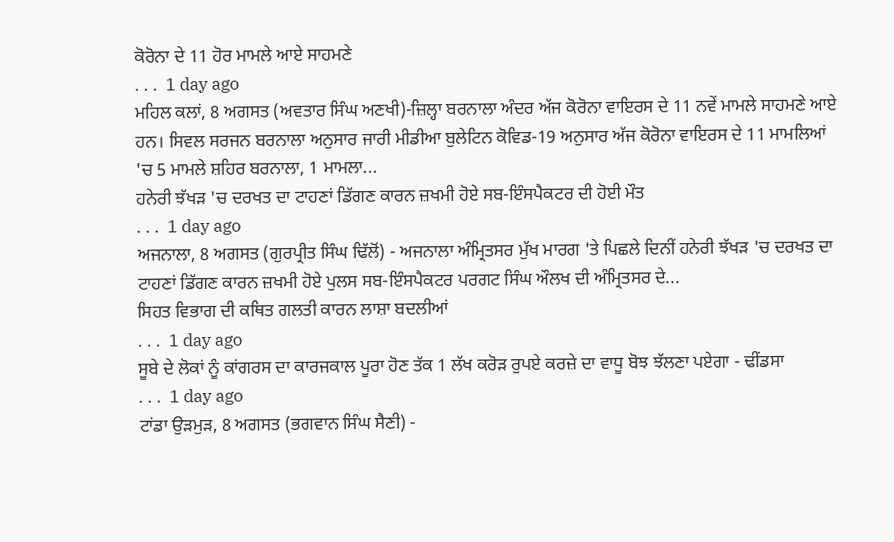ਕੋਰੋਨਾ ਦੇ 11 ਹੋਰ ਮਾਮਲੇ ਆਏ ਸਾਹਮਣੇ
. . .  1 day ago
ਮਹਿਲ ਕਲਾਂ, 8 ਅਗਸਤ (ਅਵਤਾਰ ਸਿੰਘ ਅਣਖੀ)-ਜ਼ਿਲ੍ਹਾ ਬਰਨਾਲਾ ਅੰਦਰ ਅੱਜ ਕੋਰੋਨਾ ਵਾਇਰਸ ਦੇ 11 ਨਵੇਂ ਮਾਮਲੇ ਸਾਹਮਣੇ ਆਏ ਹਨ। ਸਿਵਲ ਸਰਜਨ ਬਰਨਾਲਾ ਅਨੁਸਾਰ ਜਾਰੀ ਮੀਡੀਆ ਬੁਲੇਟਿਨ ਕੋਵਿਡ-19 ਅਨੁਸਾਰ ਅੱਜ ਕੋਰੋਨਾ ਵਾਇਰਸ ਦੇ 11 ਮਾਮਲਿਆਂ 'ਚ 5 ਮਾਮਲੇ ਸ਼ਹਿਰ ਬਰਨਾਲਾ, 1 ਮਾਮਲਾ...
ਹਨੇਰੀ ਝੱਖੜ 'ਚ ਦਰਖਤ ਦਾ ਟਾਹਣਾਂ ਡਿੱਗਣ ਕਾਰਨ ਜ਼ਖਮੀ ਹੋਏ ਸਬ-ਇੰਸਪੈਕਟਰ ਦੀ ਹੋਈ ਮੌਤ
. . .  1 day ago
ਅਜਨਾਲਾ, 8 ਅਗਸਤ (ਗੁਰਪ੍ਰੀਤ ਸਿੰਘ ਢਿੱਲੋਂ) - ਅਜਨਾਲਾ ਅੰਮ੍ਰਿਤਸਰ ਮੁੱਖ ਮਾਰਗ 'ਤੇ ਪਿਛਲੇ ਦਿਨੀਂ ਹਨੇਰੀ ਝੱਖੜ 'ਚ ਦਰਖਤ ਦਾ ਟਾਹਣਾਂ ਡਿੱਗਣ ਕਾਰਨ ਜ਼ਖਮੀ ਹੋਏ ਪੁਲਸ ਸਬ-ਇੰਸਪੈਕਟਰ ਪਰਗਟ ਸਿੰਘ ਔਲਖ ਦੀ ਅੰਮ੍ਰਿਤਸਰ ਦੇ...
ਸਿਹਤ ਵਿਭਾਗ ਦੀ ਕਥਿਤ ਗਲਤੀ ਕਾਰਨ ਲਾਸ਼ਾ ਬਦਲੀਆਂ
. . .  1 day ago
ਸੂਬੇ ਦੇ ਲੋਕਾਂ ਨੂੰ ਕਾਂਗਰਸ ਦਾ ਕਾਰਜਕਾਲ ਪੂਰਾ ਹੋਣ ਤੱਕ 1 ਲੱਖ ਕਰੋੜ ਰੁਪਏ ਕਰਜ਼ੇ ਦਾ ਵਾਧੂ ਬੋਝ ਝੱਲਣਾ ਪਏਗਾ - ਢੀਂਡਸਾ
. . .  1 day ago
ਟਾਂਡਾ ਉੜਮੁੜ, 8 ਅਗਸਤ (ਭਗਵਾਨ ਸਿੰਘ ਸੈਣੀ) -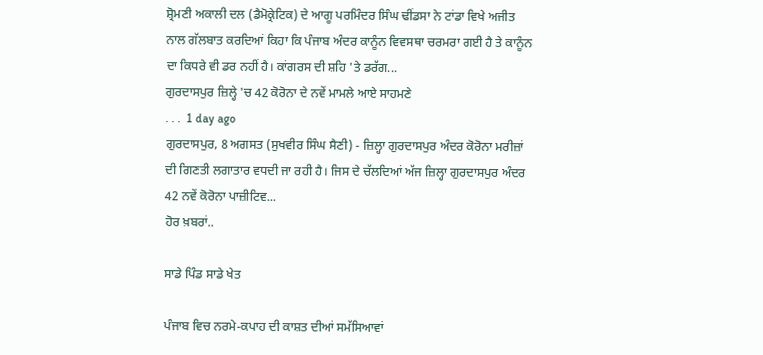ਸ਼੍ਰੋਮਣੀ ਅਕਾਲੀ ਦਲ (ਡੈਮੋਕ੍ਰੇਟਿਕ) ਦੇ ਆਗੂ ਪਰਮਿੰਦਰ ਸਿੰਘ ਢੀਂਡਸਾ ਨੇ ਟਾਂਡਾ ਵਿਖੇ ਅਜੀਤ ਨਾਲ ਗੱਲਬਾਤ ਕਰਦਿਆਂ ਕਿਹਾ ਕਿ ਪੰਜਾਬ ਅੰਦਰ ਕਾਨੂੰਨ ਵਿਵਸਥਾ ਚਰਮਰਾ ਗਈ ਹੈ ਤੇ ਕਾਨੂੰਨ ਦਾ ਕਿਧਰੇ ਵੀ ਡਰ ਨਹੀਂ ਹੈ। ਕਾਂਗਰਸ ਦੀ ਸ਼ਹਿ 'ਤੇ ਡਰੱਗ...
ਗੁਰਦਾਸਪੁਰ ਜ਼ਿਲ੍ਹੇ 'ਚ 42 ਕੋਰੋਨਾ ਦੇ ਨਵੇਂ ਮਾਮਲੇ ਆਏ ਸਾਹਮਣੇ
. . .  1 day ago
ਗੁਰਦਾਸਪੁਰ, 8 ਅਗਸਤ (ਸੁਖਵੀਰ ਸਿੰਘ ਸੈਣੀ) - ਜ਼ਿਲ੍ਹਾ ਗੁਰਦਾਸਪੁਰ ਅੰਦਰ ਕੋਰੋਨਾ ਮਰੀਜ਼ਾਂ ਦੀ ਗਿਣਤੀ ਲਗਾਤਾਰ ਵਧਦੀ ਜਾ ਰਹੀ ਹੈ। ਜਿਸ ਦੇ ਚੱਲਦਿਆਂ ਅੱਜ ਜ਼ਿਲ੍ਹਾ ਗੁਰਦਾਸਪੁਰ ਅੰਦਰ 42 ਨਵੇਂ ਕੋਰੋਨਾ ਪਾਜ਼ੀਟਿਵ...
ਹੋਰ ਖ਼ਬਰਾਂ..

ਸਾਡੇ ਪਿੰਡ ਸਾਡੇ ਖੇਤ

ਪੰਜਾਬ ਵਿਚ ਨਰਮੇ-ਕਪਾਹ ਦੀ ਕਾਸ਼ਤ ਦੀਆਂ ਸਮੱਸਿਆਵਾਂ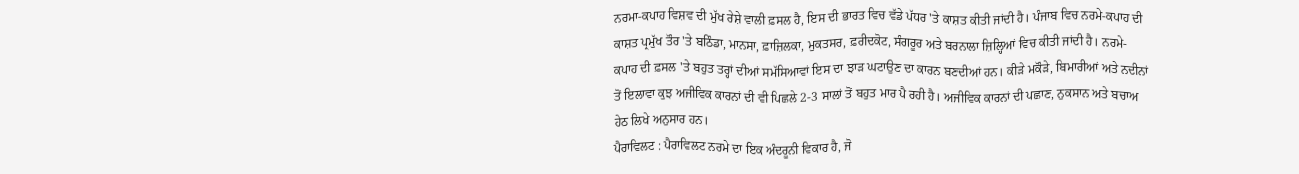ਨਰਮਾ-ਕਪਾਹ ਵਿਸ਼ਵ ਦੀ ਮੁੱਖ ਰੇਸ਼ੇ ਵਾਲੀ ਫ਼ਸਲ ਹੈ, ਇਸ ਦੀ ਭਾਰਤ ਵਿਚ ਵੱਡੇ ਪੱਧਰ 'ਤੇ ਕਾਸ਼ਤ ਕੀਤੀ ਜਾਂਦੀ ਹੈ। ਪੰਜਾਬ ਵਿਚ ਨਰਮੇ-ਕਪਾਹ ਦੀ ਕਾਸ਼ਤ ਪ੍ਰਮੁੱਖ ਤੌਰ 'ਤੇ ਬਠਿੰਡਾ, ਮਾਨਸਾ, ਫ਼ਾਜ਼ਿਲਕਾ, ਮੁਕਤਸਰ, ਫ਼ਰੀਦਕੋਟ, ਸੰਗਰੂਰ ਅਤੇ ਬਰਨਾਲਾ ਜ਼ਿਲ੍ਹਿਆਂ ਵਿਚ ਕੀਤੀ ਜਾਂਦੀ ਹੈ। ਨਰਮੇ-ਕਪਾਹ ਦੀ ਫ਼ਸਲ 'ਤੇ ਬਹੁਤ ਤਰ੍ਹਾਂ ਦੀਆਂ ਸਮੱਸਿਆਵਾਂ ਇਸ ਦਾ ਝਾੜ ਘਟਾਉਣ ਦਾ ਕਾਰਨ ਬਣਦੀਆਂ ਹਨ। ਕੀੜੇ ਮਕੌੜੇ, ਬਿਮਾਰੀਆਂ ਅਤੇ ਨਦੀਨਾਂ ਤੋਂ ਇਲਾਵਾ ਕੁਝ ਅਜੀਵਿਕ ਕਾਰਨਾਂ ਦੀ ਵੀ ਪਿਛਲੇ 2-3 ਸਾਲਾਂ ਤੋਂ ਬਹੁਤ ਮਾਰ ਪੈ ਰਹੀ ਹੈ। ਅਜੀਵਿਕ ਕਾਰਨਾਂ ਦੀ ਪਛਾਣ, ਨੁਕਸਾਨ ਅਤੇ ਬਚਾਅ ਹੇਠ ਲਿਖੇ ਅਨੁਸਾਰ ਹਨ।
ਪੈਰਾਵਿਲਟ : ਪੈਰਾਵਿਲਟ ਨਰਮੇ ਦਾ ਇਕ ਅੰਦਰੂਨੀ ਵਿਕਾਰ ਹੈ, ਜੋ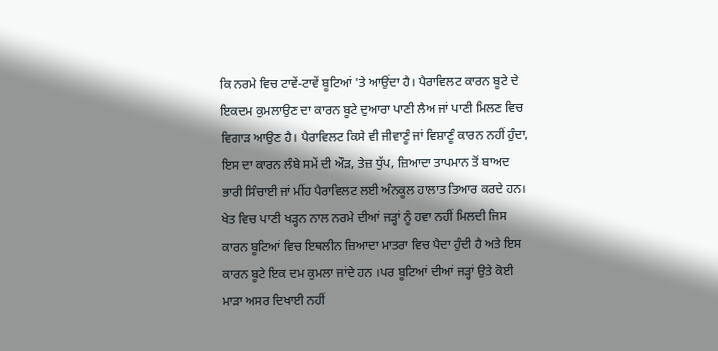ਕਿ ਨਰਮੇ ਵਿਚ ਟਾਵੇਂ-ਟਾਵੇਂ ਬੂਟਿਆਂ 'ਤੇ ਆਉਂਦਾ ਹੈ। ਪੈਰਾਵਿਲਟ ਕਾਰਨ ਬੂਟੇ ਦੇ ਇਕਦਮ ਕੁਮਲਾਉਣ ਦਾ ਕਾਰਨ ਬੂਟੇ ਦੁਆਰਾ ਪਾਣੀ ਲੈਅ ਜਾਂ ਪਾਣੀ ਮਿਲਣ ਵਿਚ ਵਿਗਾੜ ਆਉਣ ਹੈ। ਪੈਰਾਵਿਲਟ ਕਿਸੇ ਵੀ ਜੀਵਾਣੂੰ ਜਾਂ ਵਿਸ਼ਾਣੂੰ ਕਾਰਨ ਨਹੀਂ ਹੁੰਦਾ, ਇਸ ਦਾ ਕਾਰਨ ਲੰਬੇ ਸਮੇਂ ਦੀ ਔੜ, ਤੇਜ਼ ਧੁੱਪ, ਜ਼ਿਆਦਾ ਤਾਪਮਾਨ ਤੋਂ ਬਾਅਦ ਭਾਰੀ ਸਿੰਚਾਈ ਜਾਂ ਮੀਂਹ ਪੈਰਾਵਿਲਟ ਲਈ ਅੰਨਕੂਲ ਹਾਲਾਤ ਤਿਆਰ ਕਰਦੇ ਹਨ। ਖੇਤ ਵਿਚ ਪਾਣੀ ਖੜ੍ਹਨ ਨਾਲ ਨਰਮੇ ਦੀਆਂ ਜੜ੍ਹਾਂ ਨੂੰ ਹਵਾ ਨਹੀਂ ਮਿਲਦੀ ਜਿਸ ਕਾਰਨ ਬੂਟਿਆਂ ਵਿਚ ਇਥਲੀਨ ਜ਼ਿਆਦਾ ਮਾਤਰਾ ਵਿਚ ਪੈਦਾ ਹੁੰਦੀ ਹੈ ਅਤੇ ਇਸ ਕਾਰਨ ਬੂਟੇ ਇਕ ਦਮ ਕੁਮਲਾ ਜਾਂਦੇ ਹਨ ।ਪਰ ਬੂਟਿਆਂ ਦੀਆਂ ਜੜ੍ਹਾਂ ਉਤੇ ਕੋਈ ਮਾੜਾ ਅਸਰ ਦਿਖਾਈ ਨਹੀਂ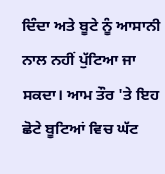ਦਿੰਦਾ ਅਤੇ ਬੂਟੇ ਨੂੰ ਆਸਾਨੀ ਨਾਲ ਨਹੀਂ ਪੁੱਟਿਆ ਜਾ ਸਕਦਾ। ਆਮ ਤੌਰ 'ਤੇ ਇਹ ਛੋਟੇ ਬੂਟਿਆਂ ਵਿਚ ਘੱਟ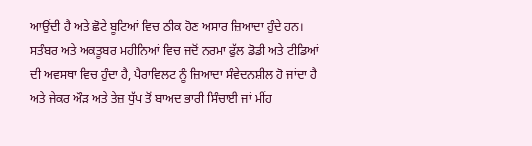ਆਉਂਦੀ ਹੈ ਅਤੇ ਛੋਟੇ ਬੂਟਿਆਂ ਵਿਚ ਠੀਕ ਹੋਣ ਅਸਾਰ ਜ਼ਿਆਦਾ ਹੁੰਦੇ ਹਨ। ਸਤੰਬਰ ਅਤੇ ਅਕਤੂਬਰ ਮਹੀਨਿਆਂ ਵਿਚ ਜਦੋਂ ਨਰਮਾ ਫੁੱਲ ਡੋਡੀ ਅਤੇ ਟੀਡਿਆਂ ਦੀ ਅਵਸਥਾ ਵਿਚ ਹੁੰਦਾ ਹੈ, ਪੈਰਾਵਿਲਟ ਨੂੰ ਜ਼ਿਆਦਾ ਸੰਵੇਦਨਸ਼ੀਲ ਹੋ ਜਾਂਦਾ ਹੈ ਅਤੇ ਜੇਕਰ ਔੜ ਅਤੇ ਤੇਜ਼ ਧੁੱਪ ਤੋਂ ਬਾਅਦ ਭਾਰੀ ਸਿੰਚਾਈ ਜਾਂ ਮੀਂਹ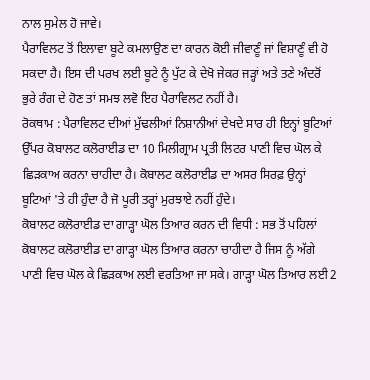ਨਾਲ ਸੁਮੇਲ ਹੋ ਜਾਵੇ।
ਪੈਰਾਵਿਲਟ ਤੋਂ ਇਲਾਵਾ ਬੂਟੇ ਕਮਲਾਉਣ ਦਾ ਕਾਰਨ ਕੋਈ ਜੀਵਾਣੂੰ ਜਾਂ ਵਿਸ਼ਾਣੂੰ ਵੀ ਹੋ ਸਕਦਾ ਹੈ। ਇਸ ਦੀ ਪਰਖ ਲਈ ਬੂਟੇ ਨੂੰ ਪੁੱਟ ਕੇ ਦੇਖੋ ਜੇਕਰ ਜੜ੍ਹਾਂ ਅਤੇ ਤਣੇ ਅੰਦਰੋਂ ਭੁਰੇ ਰੰਗ ਦੇ ਹੋਣ ਤਾਂ ਸਮਝ ਲਵੋ ਇਹ ਪੈਰਾਵਿਲਟ ਨਹੀਂ ਹੈ।
ਰੋਕਥਾਮ : ਪੈਰਾਵਿਲਟ ਦੀਆਂ ਮੁੱਢਲੀਆਂ ਨਿਸ਼ਾਨੀਆਂ ਦੇਖਦੇ ਸਾਰ ਹੀ ਇਨ੍ਹਾਂ ਬੂਟਿਆਂ ਉੱਪਰ ਕੋਬਾਲਟ ਕਲੋਰਾਈਡ ਦਾ 10 ਮਿਲੀਗ੍ਰਾਮ ਪ੍ਰਤੀ ਲਿਟਰ ਪਾਣੀ ਵਿਚ ਘੋਲ ਕੇ ਛਿੜਕਾਅ ਕਰਨਾ ਚਾਹੀਦਾ ਹੈ। ਕੋਬਾਲਟ ਕਲੋਰਾਈਡ ਦਾ ਅਸਰ ਸਿਰਫ਼ ਉਨ੍ਹਾਂ ਬੂਟਿਆਂ 'ਤੇ ਹੀ ਹੁੰਦਾ ਹੈ ਜੋ ਪੂਰੀ ਤਰ੍ਹਾਂ ਮੁਰਝਾਏ ਨਹੀਂ ਹੁੰਦੇ।
ਕੋਬਾਲਟ ਕਲੋਰਾਈਡ ਦਾ ਗਾੜ੍ਹਾ ਘੋਲ ਤਿਆਰ ਕਰਨ ਦੀ ਵਿਧੀ : ਸਭ ਤੋਂ ਪਹਿਲਾਂ ਕੋਬਾਲਟ ਕਲੋਰਾਈਡ ਦਾ ਗਾੜ੍ਹਾ ਘੋਲ ਤਿਆਰ ਕਰਨਾ ਚਾਹੀਦਾ ਹੈ ਜਿਸ ਨੂੰ ਅੱਗੇ ਪਾਣੀ ਵਿਚ ਘੋਲ ਕੇ ਛਿੜਕਾਅ ਲਈ ਵਰਤਿਆ ਜਾ ਸਕੇ। ਗਾੜ੍ਹਾ ਘੋਲ ਤਿਆਰ ਲਈ 2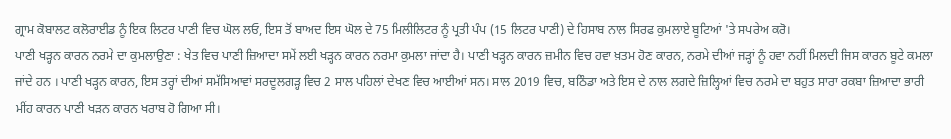ਗ੍ਰਾਮ ਕੋਬਾਲਟ ਕਲੋਰਾਈਡ ਨੂੰ ਇਕ ਲਿਟਰ ਪਾਣੀ ਵਿਚ ਘੋਲ ਲਓ, ਇਸ ਤੋਂ ਬਾਅਦ ਇਸ ਘੋਲ ਦੇ 75 ਮਿਲੀਲਿਟਰ ਨੂੰ ਪ੍ਰਤੀ ਪੰਪ (15 ਲਿਟਰ ਪਾਣੀ) ਦੇ ਹਿਸਾਬ ਨਾਲ ਸਿਰਫ ਕੁਮਲਾਏ ਬੂਟਿਆਂ 'ਤੇ ਸਪਰੇਅ ਕਰੋ।
ਪਾਣੀ ਖੜ੍ਹਨ ਕਾਰਨ ਨਰਮੇ ਦਾ ਕੁਮਲਾਉਣਾ : ਖੇਤ ਵਿਚ ਪਾਣੀ ਜ਼ਿਆਦਾ ਸਮੇਂ ਲਈ ਖੜ੍ਹਨ ਕਾਰਨ ਨਰਮਾ ਕੁਮਲਾ ਜਾਂਦਾ ਹੈ। ਪਾਣੀ ਖੜ੍ਹਨ ਕਾਰਨ ਜ਼ਮੀਨ ਵਿਚ ਹਵਾ ਖ਼ਤਮ ਹੋਣ ਕਾਰਨ, ਨਰਮੇ ਦੀਆਂ ਜੜ੍ਹਾਂ ਨੂੰ ਹਵਾ ਨਹੀਂ ਮਿਲਦੀ ਜਿਸ ਕਾਰਨ ਬੂਟੇ ਕਮਲਾ ਜਾਂਦੇ ਹਨ । ਪਾਣੀ ਖੜ੍ਹਨ ਕਾਰਨ, ਇਸ ਤਰ੍ਹਾਂ ਦੀਆਂ ਸਮੱਸਿਆਵਾਂ ਸਰਦੂਲਗੜ੍ਹ ਵਿਚ 2 ਸਾਲ ਪਹਿਲਾਂ ਦੇਖਣ ਵਿਚ ਆਈਆਂ ਸਨ। ਸਾਲ 2019 ਵਿਚ, ਬਠਿੰਡਾ ਅਤੇ ਇਸ ਦੇ ਨਾਲ ਲਗਦੇ ਜ਼ਿਲ੍ਹਿਆਂ ਵਿਚ ਨਰਮੇ ਦਾ ਬਹੁਤ ਸਾਰਾ ਰਕਬਾ ਜ਼ਿਆਦਾ ਭਾਰੀ ਮੀਂਹ ਕਾਰਨ ਪਾਣੀ ਖੜਨ ਕਾਰਨ ਖਰਾਬ ਹੋ ਗਿਆ ਸੀ।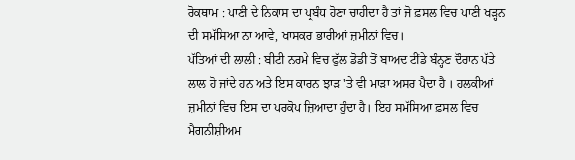ਰੋਕਥਾਮ : ਪਾਣੀ ਦੇ ਨਿਕਾਸ ਦਾ ਪ੍ਰਬੰਧ ਹੋਣਾ ਚਾਹੀਦਾ ਹੈ ਤਾਂ ਜੋ ਫ਼ਸਲ ਵਿਚ ਪਾਣੀ ਖੜ੍ਹਨ ਦੀ ਸਮੱਸਿਆ ਨਾ ਆਵੇ, ਖਾਸਕਰ ਭਾਰੀਆਂ ਜ਼ਮੀਨਾਂ ਵਿਚ।
ਪੱਤਿਆਂ ਦੀ ਲਾਲੀ : ਬੀਟੀ ਨਰਮੇ ਵਿਚ ਫੁੱਲ ਡੋਡੀ ਤੋਂ ਬਾਅਦ ਟੀਂਡੇ ਬੰਨ੍ਹਣ ਦੌਰਾਨ ਪੱਤੇ ਲਾਲ ਹੋ ਜਾਂਦੇ ਹਨ ਅਤੇ ਇਸ ਕਾਰਨ ਝਾੜ 'ਤੇ ਵੀ ਮਾੜਾ ਅਸਰ ਪੈਦਾ ਹੈ । ਹਲਕੀਆਂ ਜ਼ਮੀਨਾਂ ਵਿਚ ਇਸ ਦਾ ਪਰਕੋਪ ਜ਼ਿਆਦਾ ਹੁੰਦਾ ਹੈ। ਇਹ ਸਮੱਸਿਆ ਫ਼ਸਲ ਵਿਚ ਮੈਗਨੀਸ਼ੀਅਮ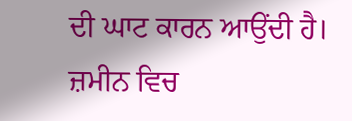ਦੀ ਘਾਟ ਕਾਰਨ ਆਉਂਦੀ ਹੈ। ਜ਼ਮੀਨ ਵਿਚ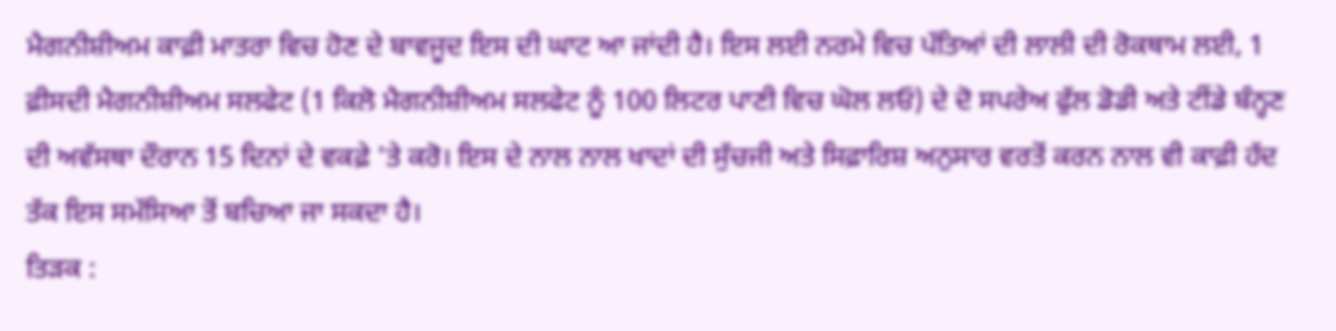ਮੈਗਨੀਸ਼ੀਅਮ ਕਾਫ਼ੀ ਮਾਤਰਾ ਵਿਚ ਹੋਣ ਦੇ ਬਾਵਜੂਦ ਇਸ ਦੀ ਘਾਟ ਆ ਜਾਂਦੀ ਹੈ। ਇਸ ਲਈ ਨਰਮੇ ਵਿਚ ਪੱਤਿਆਂ ਦੀ ਲਾਲੀ ਦੀ ਰੋਕਥਾਮ ਲਈ, 1 ਫ਼ੀਸਦੀ ਮੈਗਨੀਸ਼ੀਅਮ ਸਲਫੇਟ (1 ਕਿਲੋ ਮੈਗਨੀਸ਼ੀਅਮ ਸਲਫੇਟ ਨੂੰ 100 ਲਿਟਰ ਪਾਣੀ ਵਿਚ ਘੋਲ ਲਓ) ਦੇ ਦੋ ਸਪਰੇਅ ਫੁੱਲ ਡੋਡੀ ਅਤੇ ਟੀਂਡੇ ਬੰਨ੍ਹਣ ਦੀ ਅਵੱਸਥਾ ਦੌਰਾਨ 15 ਦਿਨਾਂ ਦੇ ਵਕਫ਼ੇ 'ਤੇ ਕਰੋ। ਇਸ ਦੇ ਨਾਲ ਨਾਲ ਖਾਦਾਂ ਦੀ ਸੁੱਚਜੀ ਅਤੇ ਸਿਫ਼ਾਰਿਸ਼ ਅਨੁਸਾਰ ਵਰਤੋਂ ਕਰਨ ਨਾਲ ਵੀ ਕਾਫ਼ੀ ਹੱਦ ਤੱਕ ਇਸ ਸਮੱਸਿਆ ਤੋਂ ਬਚਿਆ ਜਾ ਸਕਦਾ ਹੈ।
ਤਿੜਕ :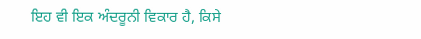ਇਹ ਵੀ ਇਕ ਅੰਦਰੂਨੀ ਵਿਕਾਰ ਹੈ, ਕਿਸੇ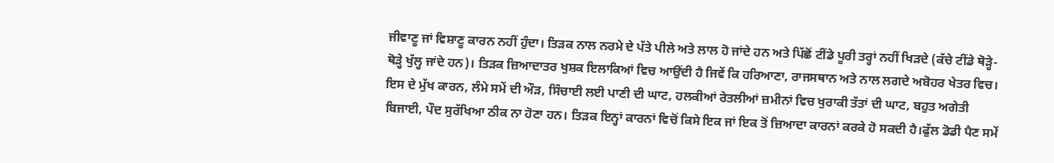ਜੀਵਾਣੂ ਜਾਂ ਵਿਸ਼ਾਣੂ ਕਾਰਨ ਨਹੀਂ ਹੁੰਦਾ। ਤਿੜਕ ਨਾਲ ਨਰਮੇ ਦੇ ਪੱਤੇ ਪੀਲੇ ਅਤੇ ਲਾਲ ਹੋ ਜਾਂਦੇ ਹਨ ਅਤੇ ਪਿੱਛੋਂ ਟੀਂਡੇ ਪੂਰੀ ਤਰ੍ਹਾਂ ਨਹੀਂ ਖਿੜਦੇ (ਕੱਚੇ ਟੀਂਡੇ ਥੋੜ੍ਹੇ-ਥੋੜ੍ਹੇ ਖੁੱਲ੍ਹ ਜਾਂਦੇ ਹਨ)। ਤਿੜਕ ਜ਼ਿਆਦਾਤਰ ਖੁਸ਼ਕ ਇਲਾਕਿਆਂ ਵਿਚ ਆਉਂਦੀ ਹੈ ਜਿਵੇਂ ਕਿ ਹਰਿਆਣਾ, ਰਾਜਸਥਾਨ ਅਤੇ ਨਾਲ ਲਗਦੇ ਅਬੋਹਰ ਖੇਤਰ ਵਿਚ। ਇਸ ਦੇ ਮੁੱਖ ਕਾਰਨ, ਲੰਮੇ ਸਮੇਂ ਦੀ ਔੜ, ਸਿੰਚਾਈ ਲਈ ਪਾਣੀ ਦੀ ਘਾਟ, ਹਲਕੀਆਂ ਰੇਤਲੀਆਂ ਜ਼ਮੀਨਾਂ ਵਿਚ ਖੁਰਾਕੀ ਤੱਤਾਂ ਦੀ ਘਾਟ, ਬਹੁਤ ਅਗੇਤੀ ਬਿਜਾਈ, ਪੌਦ ਸੁਰੱਖਿਆ ਠੀਕ ਨਾ ਹੋਣਾ ਹਨ। ਤਿੜਕ ਇਨ੍ਹਾਂ ਕਾਰਨਾਂ ਵਿਚੋਂ ਕਿਸੇ ਇਕ ਜਾਂ ਇਕ ਤੋਂ ਜ਼ਿਆਦਾ ਕਾਰਨਾਂ ਕਰਕੇ ਹੋ ਸਕਦੀ ਹੈ।ਫੁੱਲ ਡੋਡੀ ਪੈਣ ਸਮੇਂ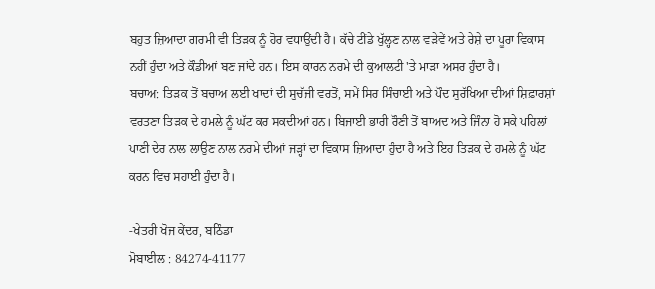ਬਹੁਤ ਜ਼ਿਆਦਾ ਗਰਮੀ ਵੀ ਤਿੜਕ ਨੂੰ ਹੋਰ ਵਧਾਉਂਦੀ ਹੈ। ਕੱਚੇ ਟੀਂਡੇ ਖੁੱਲ੍ਹਣ ਨਾਲ ਵੜੇਵੇਂ ਅਤੇ ਰੇਸ਼ੇ ਦਾ ਪੂਰਾ ਵਿਕਾਸ ਨਹੀਂ ਹੁੰਦਾ ਅਤੇ ਕੌਡੀਆਂ ਬਣ ਜਾਂਦੇ ਹਨ। ਇਸ ਕਾਰਨ ਨਰਮੇ ਦੀ ਕੁਆਲਟੀ 'ਤੇ ਮਾੜਾ ਅਸਰ ਹੁੰਦਾ ਹੈ।
ਬਚਾਅ: ਤਿੜਕ ਤੋਂ ਬਚਾਅ ਲਈ ਖਾਦਾਂ ਦੀ ਸੁਚੱਜੀ ਵਰਤੋਂ, ਸਮੇਂ ਸਿਰ ਸਿੰਚਾਈ ਅਤੇ ਪੌਦ ਸੁਰੱਖਿਆ ਦੀਆਂ ਸ਼ਿਫ਼ਾਰਸ਼ਾਂ ਵਰਤਣਾ ਤਿੜਕ ਦੇ ਹਮਲੇ ਨੂੰ ਘੱਟ ਕਰ ਸਕਦੀਆਂ ਹਨ। ਬਿਜਾਈ ਭਾਰੀ ਰੌਣੀ ਤੋਂ ਬਾਅਦ ਅਤੇ ਜਿੰਨਾ ਹੋ ਸਕੇ ਪਹਿਲਾਂ ਪਾਣੀ ਦੇਰ ਨਾਲ ਲਾਉਣ ਨਾਲ ਨਰਮੇ ਦੀਆਂ ਜੜ੍ਹਾਂ ਦਾ ਵਿਕਾਸ ਜ਼ਿਆਦਾ ਹੁੰਦਾ ਹੈ ਅਤੇ ਇਹ ਤਿੜਕ ਦੇ ਹਮਲੇ ਨੂੰ ਘੱਟ ਕਰਨ ਵਿਚ ਸਹਾਈ ਹੁੰਦਾ ਹੈ।

-ਖੇਤਰੀ ਖੋਜ ਕੇਂਦਰ, ਬਠਿੰਡਾ
ਮੋਬਾਈਲ : 84274-41177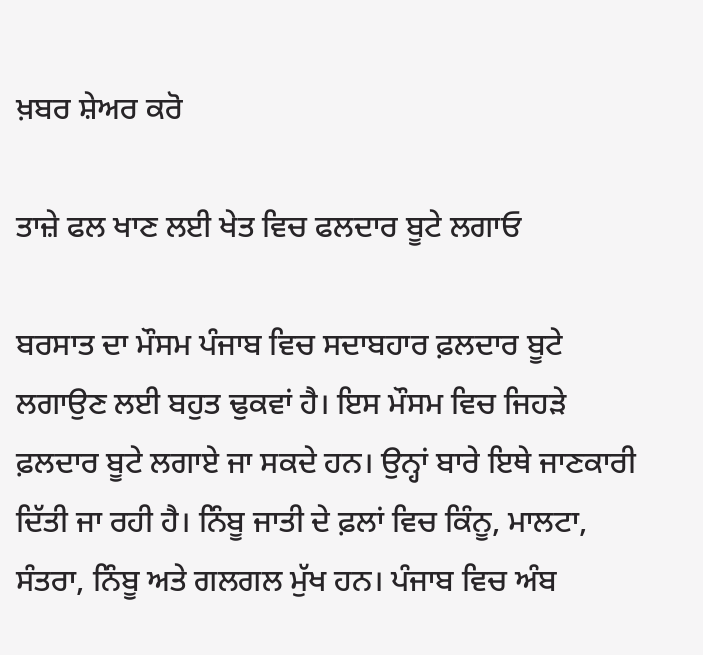ਖ਼ਬਰ ਸ਼ੇਅਰ ਕਰੋ

ਤਾਜ਼ੇ ਫਲ ਖਾਣ ਲਈ ਖੇਤ ਵਿਚ ਫਲਦਾਰ ਬੂਟੇ ਲਗਾਓ

ਬਰਸਾਤ ਦਾ ਮੌਸਮ ਪੰਜਾਬ ਵਿਚ ਸਦਾਬਹਾਰ ਫ਼ਲਦਾਰ ਬੂਟੇ ਲਗਾਉਣ ਲਈ ਬਹੁਤ ਢੁਕਵਾਂ ਹੈ। ਇਸ ਮੌਸਮ ਵਿਚ ਜਿਹੜੇ ਫ਼ਲਦਾਰ ਬੂਟੇ ਲਗਾਏ ਜਾ ਸਕਦੇ ਹਨ। ਉਨ੍ਹਾਂ ਬਾਰੇ ਇਥੇ ਜਾਣਕਾਰੀ ਦਿੱਤੀ ਜਾ ਰਹੀ ਹੈ। ਨਿੰਬੂ ਜਾਤੀ ਦੇ ਫ਼ਲਾਂ ਵਿਚ ਕਿੰਨੂ, ਮਾਲਟਾ, ਸੰਤਰਾ, ਨਿੰਬੂ ਅਤੇ ਗਲਗਲ ਮੁੱਖ ਹਨ। ਪੰਜਾਬ ਵਿਚ ਅੰਬ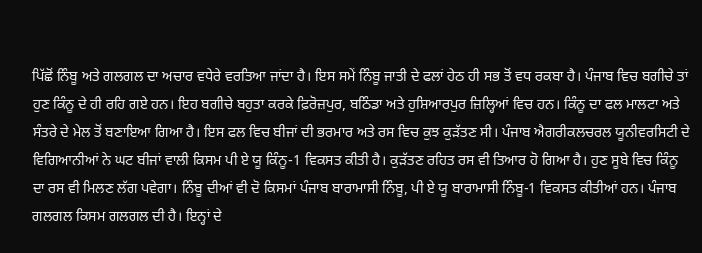ਪਿੱਛੋਂ ਨਿੰਬੂ ਅਤੇ ਗਲਗਲ ਦਾ ਅਚਾਰ ਵਧੇਰੇ ਵਰਤਿਆ ਜਾਂਦਾ ਹੈ। ਇਸ ਸਮੇਂ ਨਿੰਬੂ ਜਾਤੀ ਦੇ ਫਲਾਂ ਹੇਠ ਹੀ ਸਭ ਤੋਂ ਵਧ ਰਕਬਾ ਹੈ। ਪੰਜਾਬ ਵਿਚ ਬਗੀਚੇ ਤਾਂ ਹੁਣ ਕਿੰਨੂ ਦੇ ਹੀ ਰਹਿ ਗਏ ਹਨ। ਇਹ ਬਗੀਚੇ ਬਹੁਤਾ ਕਰਕੇ ਫ਼ਿਰੋਜ਼ਪੁਰ, ਬਠਿੰਡਾ ਅਤੇ ਹੁਸ਼ਿਆਰਪੁਰ ਜ਼ਿਲ੍ਹਿਆਂ ਵਿਚ ਹਨ। ਕਿੰਨੂ ਦਾ ਫਲ ਮਾਲਟਾ ਅਤੇ ਸੰਤਰੇ ਦੇ ਮੇਲ ਤੋਂ ਬਣਾਇਆ ਗਿਆ ਹੈ। ਇਸ ਫਲ ਵਿਚ ਬੀਜਾਂ ਦੀ ਭਰਮਾਰ ਅਤੇ ਰਸ ਵਿਚ ਕੁਝ ਕੁੜੱਤਣ ਸੀ। ਪੰਜਾਬ ਐਗਰੀਕਲਚਰਲ ਯੂਨੀਵਰਸਿਟੀ ਦੇ ਵਿਗਿਆਨੀਆਂ ਨੇ ਘਟ ਬੀਜਾਂ ਵਾਲੀ ਕਿਸਮ ਪੀ ਏ ਯੂ ਕਿੰਨੂ-1 ਵਿਕਸਤ ਕੀਤੀ ਹੈ। ਕੁੜੱਤਣ ਰਹਿਤ ਰਸ ਵੀ ਤਿਆਰ ਹੋ ਗਿਆ ਹੈ। ਹੁਣ ਸੂਬੇ ਵਿਚ ਕਿੰਨੂ ਦਾ ਰਸ ਵੀ ਮਿਲਣ ਲੱਗ ਪਵੇਗਾ। ਨਿੰਬੂ ਦੀਆਂ ਵੀ ਦੋ ਕਿਸਮਾਂ ਪੰਜਾਬ ਬਾਰਾਮਾਸੀ ਨਿੰਬੂ, ਪੀ ਏ ਯੂ ਬਾਰਾਮਾਸੀ ਨਿੰਬੂ-1 ਵਿਕਸਤ ਕੀਤੀਆਂ ਹਨ। ਪੰਜਾਬ ਗਲਗਲ ਕਿਸਮ ਗਲਗਲ ਦੀ ਹੈ। ਇਨ੍ਹਾਂ ਦੇ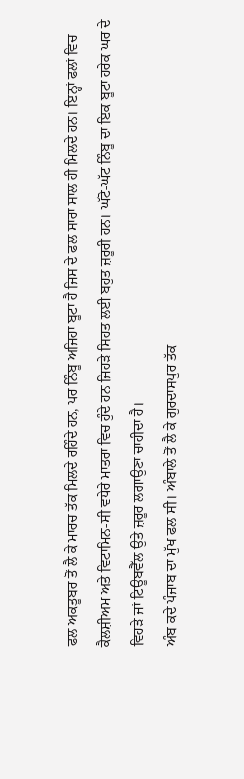ਫਲ ਅਕਤੂਬਰ ਤੋਂ ਲੈ ਕੇ ਮਾਰਚ ਤੱਕ ਮਿਲਦੇ ਰਹਿੰਦੇ ਹਨ, ਪਰ ਨਿੰਬੂ ਅਜਿਹਾ ਬੂਟਾ ਹੈ ਜਿਸ ਦੇ ਫਲ ਸਾਰਾ ਸਾਲ ਹੀ ਮਿਲਦੇ ਹਨ। ਇਨ੍ਹਾਂ ਫਲਾਂ ਵਿਚ ਕੈਲਸ਼ੀਅਮ ਅਤੇ ਵਿਟਾਮਿਨ-ਸੀ ਵਧੇਰੇ ਮਾਤਰਾ ਵਿਚ ਹੁੰਦੇ ਹਨ ਜਿਹੜੇ ਸਿਹਤ ਲਈ ਬਹੁਤ ਜ਼ਰੂਰੀ ਹਨ। ਘੱਟੋ-ਘੱਟ ਨਿੰਬੂ ਦਾ ਇਕ ਬੂਟਾ ਹਰੇਕ ਘਰ ਦੇ ਵਿਹੜੇ ਜਾਂ ਟਿਊਬਵੈੱਲ ਉਤੇ ਜ਼ਰੂਰ ਲਗਾਉਣਾ ਚਾਹੀਦਾ ਹੈ।
ਅੰਬ ਕਦੇ ਪੰਜਾਬ ਦਾ ਮੁੱਖ ਫਲ ਸੀ। ਅੰਬਾਲੇ ਤੋਂ ਲੈ ਕੇ ਗੁਰਦਾਸਪੁਰ ਤੱਕ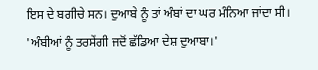ਇਸ ਦੇ ਬਗੀਚੇ ਸਨ। ਦੁਆਬੇ ਨੂੰ ਤਾਂ ਅੰਬਾਂ ਦਾ ਘਰ ਮੰਨਿਆ ਜਾਂਦਾ ਸੀ।
'ਅੰਬੀਆਂ ਨੂੰ ਤਰਸੇਂਗੀ ਜਦੋਂ ਛੱਡਿਆ ਦੇਸ਼ ਦੁਆਬਾ।'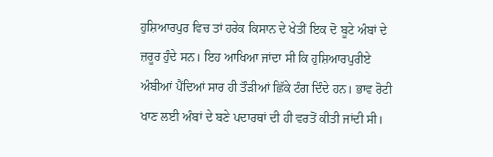ਹੁਸ਼ਿਆਰਪੁਰ ਵਿਚ ਤਾਂ ਹਰੇਕ ਕਿਸਾਨ ਦੇ ਖੇਤੀਂ ਇਕ ਦੋ ਬੂਟੇ ਅੰਬਾਂ ਦੇ ਜ਼ਰੂਰ ਹੁੰਦੇ ਸਨ। ਇਹ ਆਖਿਆ ਜਾਂਦਾ ਸੀ ਕਿ ਹੁਸ਼ਿਆਰਪੁਰੀਏ ਅੰਬੀਆਂ ਪੈਂਦਿਆਂ ਸਾਰ ਹੀ ਤੌੜੀਆਂ ਛਿੱਕੇ ਟੰਗ ਦਿੰਦੇ ਹਨ। ਭਾਵ ਰੋਟੀ ਖਾਣ ਲਈ ਅੰਬਾਂ ਦੇ ਬਣੇ ਪਦਾਰਥਾਂ ਦੀ ਹੀ ਵਰਤੋਂ ਕੀਤੀ ਜਾਂਦੀ ਸੀ।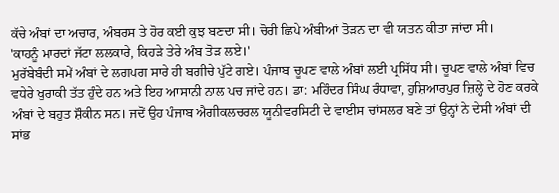ਕੱਚੇ ਅੰਬਾਂ ਦਾ ਅਚਾਰ, ਅੰਬਰਸ ਤੇ ਹੋਰ ਕਈ ਕੁਝ ਬਣਦਾ ਸੀ। ਚੋਰੀ ਛਿਪੇ ਅੰਬੀਆਂ ਤੋੜਨ ਦਾ ਵੀ ਯਤਨ ਕੀਤਾ ਜਾਂਦਾ ਸੀ।
'ਕਾਹਨੂੰ ਮਾਰਦਾਂ ਜੱਟਾ ਲਲਕਾਰੇ, ਕਿਹੜੇ ਤੇਰੇ ਅੰਬ ਤੋੜ ਲਏ।'
ਮੁਰੱਬੇਬੰਦੀ ਸਮੇਂ ਅੰਬਾਂ ਦੇ ਲਗਪਗ ਸਾਰੇ ਹੀ ਬਗੀਚੇ ਪੁੱਟੇ ਗਏ। ਪੰਜਾਬ ਚੂਪਣ ਵਾਲੇ ਅੰਬਾਂ ਲਈ ਪ੍ਰਸਿੱਧ ਸੀ। ਚੂਪਣ ਵਾਲੇ ਅੰਬਾਂ ਵਿਚ ਵਧੇਰੇ ਖੁਰਾਕੀ ਤੱਤ ਹੁੰਦੇ ਹਨ ਅਤੇ ਇਹ ਆਸਾਨੀ ਨਾਲ ਪਚ ਜਾਂਦੇ ਹਨ। ਡਾ: ਮਹਿੰਦਰ ਸਿੰਘ ਰੰਧਾਵਾ, ਹੁਸ਼ਿਆਰਪੁਰ ਜ਼ਿਲ੍ਹੇ ਦੇ ਹੋਣ ਕਰਕੇ ਅੰਬਾਂ ਦੇ ਬਹੁਤ ਸ਼ੌਕੀਨ ਸਨ। ਜਦੋਂ ਉਹ ਪੰਜਾਬ ਐਗੀਕਲਚਰਲ ਯੂਨੀਵਰਸਿਟੀ ਦੇ ਵਾਈਸ ਚਾਂਸਲਰ ਬਣੇ ਤਾਂ ਉਨ੍ਹਾਂ ਨੇ ਦੇਸੀ ਅੰਬਾਂ ਦੀ ਸਾਂਭ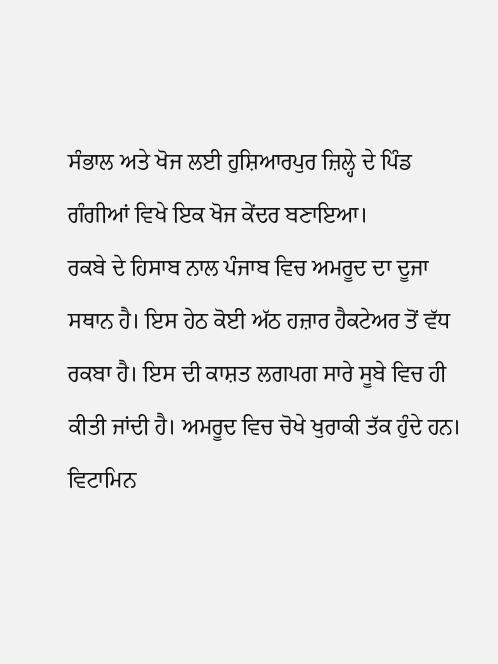ਸੰਭਾਲ ਅਤੇ ਖੋਜ ਲਈ ਹੁਸ਼ਿਆਰਪੁਰ ਜ਼ਿਲ੍ਹੇ ਦੇ ਪਿੰਡ ਗੰਗੀਆਂ ਵਿਖੇ ਇਕ ਖੋਜ ਕੇਂਦਰ ਬਣਾਇਆ।
ਰਕਬੇ ਦੇ ਹਿਸਾਬ ਨਾਲ ਪੰਜਾਬ ਵਿਚ ਅਮਰੂਦ ਦਾ ਦੂਜਾ ਸਥਾਨ ਹੈ। ਇਸ ਹੇਠ ਕੋਈ ਅੱਠ ਹਜ਼ਾਰ ਹੈਕਟੇਅਰ ਤੋਂ ਵੱਧ ਰਕਬਾ ਹੈ। ਇਸ ਦੀ ਕਾਸ਼ਤ ਲਗਪਗ ਸਾਰੇ ਸੂਬੇ ਵਿਚ ਹੀ ਕੀਤੀ ਜਾਂਦੀ ਹੈ। ਅਮਰੂਦ ਵਿਚ ਚੋਖੇ ਖੁਰਾਕੀ ਤੱਕ ਹੁੰਦੇ ਹਨ। ਵਿਟਾਮਿਨ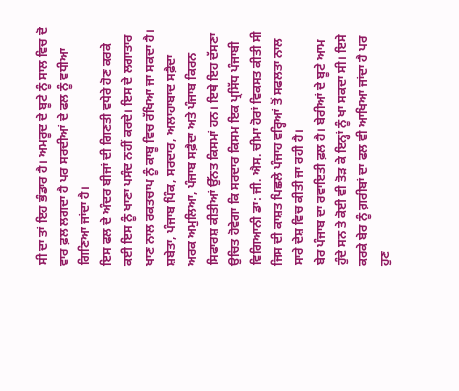ਸੀ ਦਾ ਤਾਂ ਇਹ ਭੰਡਾਰ ਹੈ। ਅਮਰੂਦ ਦੇ ਬੂਟੇ ਨੂੰ ਸਾਲ ਵਿਚ ਦੋ ਵਾਰ ਫ਼ਲ ਲਗਦਾ ਹੈ ਪਰ ਸਰਦੀਆਂ ਦੇ ਫਲ ਨੂੰ ਵਧੀਆ ਗਿਣਿਆ ਜਾਂਦਾ ਹੈ।
ਇਸ ਫਲ ਦੇ ਅੰਦਰ ਬੀਜਾਂ ਦੀ ਗਿਣਤੀ ਵਧੇਰੇ ਹੋਣ ਕਰਕੇ ਕਈ ਇਸ ਨੂੰ ਖਾਣਾ ਪਸੰਦ ਨਹੀਂ ਕਰਦੇ। ਇਸ ਦੇ ਲਗਾਤਾਰ ਖਾਣ ਨਾਲ ਰਕਤਚਾਪ ਨੂੰ ਕਾਬੂ ਵਿਚ ਰੱਖਿਆ ਜਾ ਸਕਦਾ ਹੈ। ਸ਼ਬੇਤਾ, ਪੰਜਾਬ ਪਿੰਕ, ਸਰਦਾਰ, ਅਲਾਹਾਬਾਦ ਸਫ਼ੈਦਾ ਅਰਕ ਅਮੁਲਿਆ, ਪੰਜਾਬ ਸਫ਼ੈਦਾ ਅਤੇ ਪੰਜਾਬ ਕਿਰਨ ਸਿਫਾਰਸ਼ ਕੀਤੀਆਂ ਉੱਨਤ ਕਿਸਮਾਂ ਹਨ। ਇਥੇ ਇਹ ਦੱਸਣਾ ਉਚਿਤ ਹੋਵੇਗਾ ਕਿ ਸਰਦਾਰ ਕਿਸਮ ਇਕ ਪ੍ਰਸਿੱਧ ਪੰਜਾਬੀ ਵਿਗਿਆਨੀ ਡਾ: ਜੀ. ਐਸ. ਚੀਮਾ ਹੋਰਾਂ ਵਿਕਸਤ ਕੀਤੀ ਸੀ ਜਿਸ ਦੀ ਕਾਸ਼ਤ ਪਿਛਲੇ ਪੰਜਾਹ ਵਰ੍ਹਿਆਂ ਤੋਂ ਸਫਲਤਾ ਨਾਲ ਸਾਰੇ ਦੇਸ਼ ਵਿਚ ਕੀਤੀ ਜਾ ਰਹੀ ਹੈ।
ਬੇਰ ਪੰਜਾਬ ਦਾ ਰਵਾਇਤੀ ਫ਼ਲ ਹੈ। ਬੇਰੀਆਂ ਦੇ ਬੂਟੇ ਆਮ ਹੁੰਦੇ ਸਨ ਤੇ ਕੋਈ ਵੀ ਤੋੜ ਕੇ ਇਨ੍ਹਾਂ ਨੂੰ ਖਾ ਸਕਦਾ ਸੀ। ਇਸੇ ਕਰਕੇ ਬੇਰ ਨੂੰ ਗ਼ਰੀਬਾਂ ਦਾ ਫਲ ਵੀ ਆਖਿਆ ਜਾਂਦਾ ਹੈ ਪਰ ਹੁਣ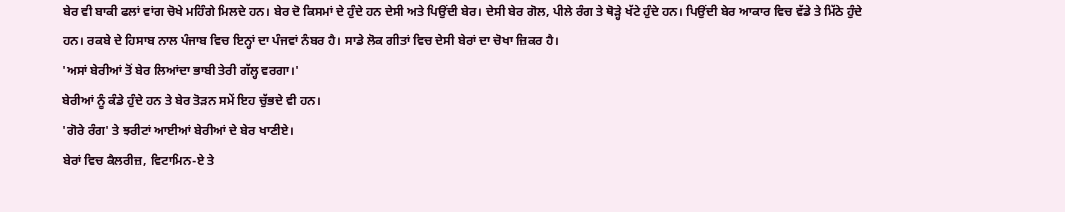ਬੇਰ ਵੀ ਬਾਕੀ ਫਲਾਂ ਵਾਂਗ ਚੋਖੇ ਮਹਿੰਗੇ ਮਿਲਦੇ ਹਨ। ਬੇਰ ਦੋ ਕਿਸਮਾਂ ਦੇ ਹੁੰਦੇ ਹਨ ਦੇਸੀ ਅਤੇ ਪਿਉਂਦੀ ਬੇਰ। ਦੇਸੀ ਬੇਰ ਗੋਲ, ਪੀਲੇ ਰੰਗ ਤੇ ਥੋੜ੍ਹੇ ਖੱਟੇ ਹੁੰਦੇ ਹਨ। ਪਿਉਂਦੀ ਬੇਰ ਆਕਾਰ ਵਿਚ ਵੱਡੇ ਤੇ ਮਿੱਠੇ ਹੁੰਦੇ ਹਨ। ਰਕਬੇ ਦੇ ਹਿਸਾਬ ਨਾਲ ਪੰਜਾਬ ਵਿਚ ਇਨ੍ਹਾਂ ਦਾ ਪੰਜਵਾਂ ਨੰਬਰ ਹੈ। ਸਾਡੇ ਲੋਕ ਗੀਤਾਂ ਵਿਚ ਦੇਸੀ ਬੇਰਾਂ ਦਾ ਚੋਖਾ ਜ਼ਿਕਰ ਹੈ।
'ਅਸਾਂ ਬੇਰੀਆਂ ਤੋਂ ਬੇਰ ਲਿਆਂਦਾ ਭਾਬੀ ਤੇਰੀ ਗੱਲ੍ਹ ਵਰਗਾ।'
ਬੇਰੀਆਂ ਨੂੰ ਕੰਡੇ ਹੁੰਦੇ ਹਨ ਤੇ ਬੇਰ ਤੋੜਨ ਸਮੇਂ ਇਹ ਚੁੱਭਦੇ ਵੀ ਹਨ।
'ਗੋਰੇ ਰੰਗ' ਤੇ ਝਰੀਟਾਂ ਆਈਆਂ ਬੇਰੀਆਂ ਦੇ ਬੇਰ ਖਾਣੀਏ।
ਬੇਰਾਂ ਵਿਚ ਕੈਲਰੀਜ਼, ਵਿਟਾਮਿਨ-ਏ ਤੇ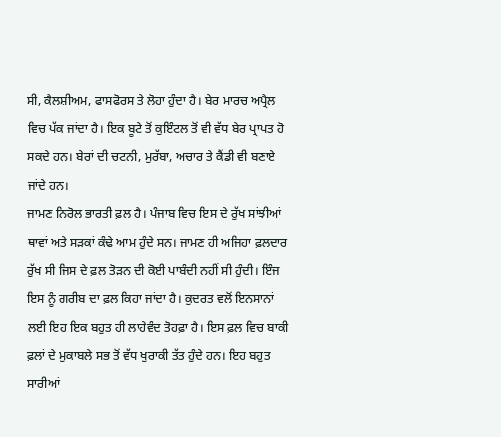ਸੀ, ਕੈਲਸ਼ੀਅਮ, ਫਾਸਫੋਰਸ ਤੇ ਲੋਹਾ ਹੁੰਦਾ ਹੈ। ਬੇਰ ਮਾਰਚ ਅਪ੍ਰੈਲ ਵਿਚ ਪੱਕ ਜਾਂਦਾ ਹੈ। ਇਕ ਬੂਟੇ ਤੋਂ ਕੁਇੰਟਲ ਤੋਂ ਵੀ ਵੱਧ ਬੇਰ ਪ੍ਰਾਪਤ ਹੋ ਸਕਦੇ ਹਨ। ਬੇਰਾਂ ਦੀ ਚਟਨੀ, ਮੁਰੱਬਾ, ਅਚਾਰ ਤੇ ਕੈਂਡੀ ਵੀ ਬਣਾਏ ਜਾਂਦੇ ਹਨ।
ਜਾਮਣ ਨਿਰੋਲ ਭਾਰਤੀ ਫ਼ਲ ਹੈ। ਪੰਜਾਬ ਵਿਚ ਇਸ ਦੇ ਰੁੱਖ ਸਾਂਝੀਆਂ ਥਾਵਾਂ ਅਤੇ ਸੜਕਾਂ ਕੰਢੇ ਆਮ ਹੁੰਦੇ ਸਨ। ਜਾਮਣ ਹੀ ਅਜਿਹਾ ਫ਼ਲਦਾਰ ਰੁੱਖ ਸੀ ਜਿਸ ਦੇ ਫ਼ਲ ਤੋੜਨ ਦੀ ਕੋਈ ਪਾਬੰਦੀ ਨਹੀਂ ਸੀ ਹੁੰਦੀ। ਇੰਜ ਇਸ ਨੂੰ ਗਰੀਬ ਦਾ ਫ਼ਲ ਕਿਹਾ ਜਾਂਦਾ ਹੈ। ਕੁਦਰਤ ਵਲੋਂ ਇਨਸਾਨਾਂ ਲਈ ਇਹ ਇਕ ਬਹੁਤ ਹੀ ਲਾਹੇਵੰਦ ਤੋਹਫ਼ਾ ਹੈ। ਇਸ ਫ਼ਲ ਵਿਚ ਬਾਕੀ ਫ਼ਲਾਂ ਦੇ ਮੁਕਾਬਲੇ ਸਭ ਤੋਂ ਵੱਧ ਖੁਰਾਕੀ ਤੱਤ ਹੁੰਦੇ ਹਨ। ਇਹ ਬਹੁਤ ਸਾਰੀਆਂ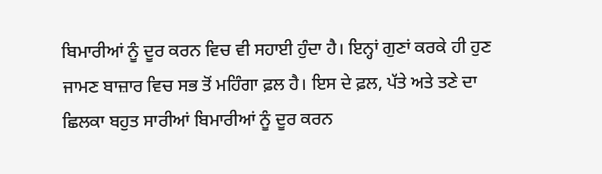ਬਿਮਾਰੀਆਂ ਨੂੰ ਦੂਰ ਕਰਨ ਵਿਚ ਵੀ ਸਹਾਈ ਹੁੰਦਾ ਹੈ। ਇਨ੍ਹਾਂ ਗੁਣਾਂ ਕਰਕੇ ਹੀ ਹੁਣ ਜਾਮਣ ਬਾਜ਼ਾਰ ਵਿਚ ਸਭ ਤੋਂ ਮਹਿੰਗਾ ਫ਼ਲ ਹੈ। ਇਸ ਦੇ ਫ਼ਲ, ਪੱਤੇ ਅਤੇ ਤਣੇ ਦਾ ਛਿਲਕਾ ਬਹੁਤ ਸਾਰੀਆਂ ਬਿਮਾਰੀਆਂ ਨੂੰ ਦੂਰ ਕਰਨ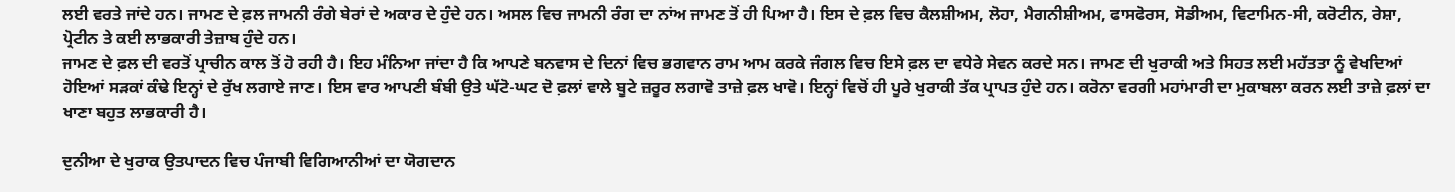ਲਈ ਵਰਤੇ ਜਾਂਦੇ ਹਨ। ਜਾਮਣ ਦੇ ਫ਼ਲ ਜਾਮਨੀ ਰੰਗੇ ਬੇਰਾਂ ਦੇ ਅਕਾਰ ਦੇ ਹੁੰਦੇ ਹਨ। ਅਸਲ ਵਿਚ ਜਾਮਨੀ ਰੰਗ ਦਾ ਨਾਂਅ ਜਾਮਣ ਤੋਂ ਹੀ ਪਿਆ ਹੈ। ਇਸ ਦੇ ਫ਼ਲ ਵਿਚ ਕੈਲਸ਼ੀਅਮ, ਲੋਹਾ, ਮੈਗਨੀਸ਼ੀਅਮ, ਫਾਸਫੋਰਸ, ਸੋਡੀਅਮ, ਵਿਟਾਮਿਨ-ਸੀ, ਕਰੋਟੀਨ, ਰੇਸ਼ਾ, ਪ੍ਰੋਟੀਨ ਤੇ ਕਈ ਲਾਭਕਾਰੀ ਤੇਜ਼ਾਬ ਹੁੰਦੇ ਹਨ।
ਜਾਮਣ ਦੇ ਫ਼ਲ ਦੀ ਵਰਤੋਂ ਪ੍ਰਾਚੀਨ ਕਾਲ ਤੋਂ ਹੋ ਰਹੀ ਹੈ। ਇਹ ਮੰਨਿਆ ਜਾਂਦਾ ਹੈ ਕਿ ਆਪਣੇ ਬਨਵਾਸ ਦੇ ਦਿਨਾਂ ਵਿਚ ਭਗਵਾਨ ਰਾਮ ਆਮ ਕਰਕੇ ਜੰਗਲ ਵਿਚ ਇਸੇ ਫ਼ਲ ਦਾ ਵਧੇਰੇ ਸੇਵਨ ਕਰਦੇ ਸਨ। ਜਾਮਣ ਦੀ ਖੁਰਾਕੀ ਅਤੇ ਸਿਹਤ ਲਈ ਮਹੱਤਤਾ ਨੂੰ ਵੇਖਦਿਆਂ ਹੋਇਆਂ ਸੜਕਾਂ ਕੰਢੇ ਇਨ੍ਹਾਂ ਦੇ ਰੁੱਖ ਲਗਾਏ ਜਾਣ। ਇਸ ਵਾਰ ਆਪਣੀ ਬੰਬੀ ਉਤੇ ਘੱਟੋ-ਘਟ ਦੋ ਫ਼ਲਾਂ ਵਾਲੇ ਬੂਟੇ ਜ਼ਰੂਰ ਲਗਾਵੋ ਤਾਜ਼ੇ ਫ਼ਲ ਖਾਵੋ। ਇਨ੍ਹਾਂ ਵਿਚੋਂ ਹੀ ਪੂਰੇ ਖੁਰਾਕੀ ਤੱਕ ਪ੍ਰਾਪਤ ਹੁੰਦੇ ਹਨ। ਕਰੋਨਾ ਵਰਗੀ ਮਹਾਂਮਾਰੀ ਦਾ ਮੁਕਾਬਲਾ ਕਰਨ ਲਈ ਤਾਜ਼ੇ ਫ਼ਲਾਂ ਦਾ ਖਾਣਾ ਬਹੁਤ ਲਾਭਕਾਰੀ ਹੈ।

ਦੁਨੀਆ ਦੇ ਖੁਰਾਕ ਉਤਪਾਦਨ ਵਿਚ ਪੰਜਾਬੀ ਵਿਗਿਆਨੀਆਂ ਦਾ ਯੋਗਦਾਨ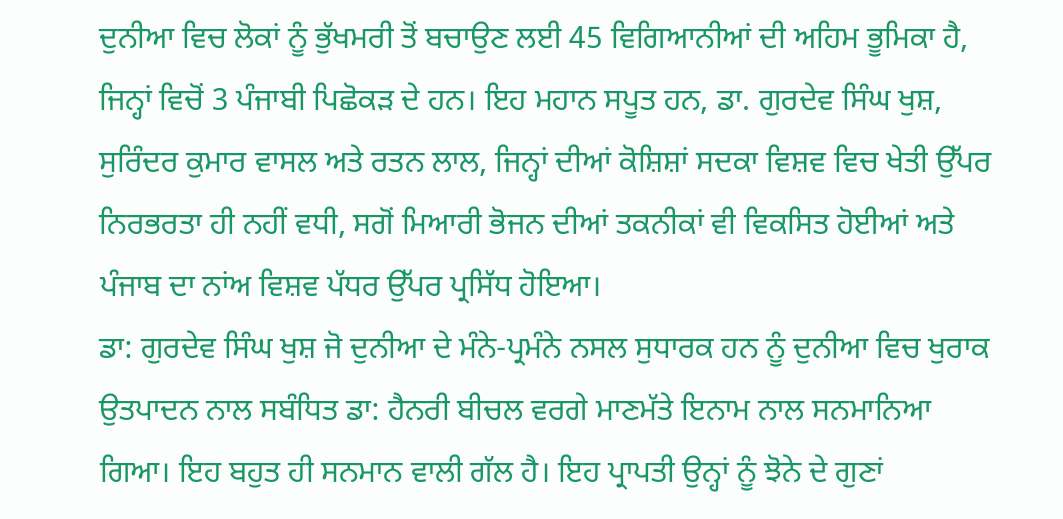ਦੁਨੀਆ ਵਿਚ ਲੋਕਾਂ ਨੂੰ ਭੁੱਖਮਰੀ ਤੋਂ ਬਚਾਉਣ ਲਈ 45 ਵਿਗਿਆਨੀਆਂ ਦੀ ਅਹਿਮ ਭੂਮਿਕਾ ਹੈ, ਜਿਨ੍ਹਾਂ ਵਿਚੋਂ 3 ਪੰਜਾਬੀ ਪਿਛੋਕੜ ਦੇ ਹਨ। ਇਹ ਮਹਾਨ ਸਪੂਤ ਹਨ, ਡਾ. ਗੁਰਦੇਵ ਸਿੰਘ ਖੁਸ਼, ਸੁਰਿੰਦਰ ਕੁਮਾਰ ਵਾਸਲ ਅਤੇ ਰਤਨ ਲਾਲ, ਜਿਨ੍ਹਾਂ ਦੀਆਂ ਕੋਸ਼ਿਸ਼ਾਂ ਸਦਕਾ ਵਿਸ਼ਵ ਵਿਚ ਖੇਤੀ ਉੱਪਰ ਨਿਰਭਰਤਾ ਹੀ ਨਹੀਂ ਵਧੀ, ਸਗੋਂ ਮਿਆਰੀ ਭੋਜਨ ਦੀਆਂ ਤਕਨੀਕਾਂ ਵੀ ਵਿਕਸਿਤ ਹੋਈਆਂ ਅਤੇ ਪੰਜਾਬ ਦਾ ਨਾਂਅ ਵਿਸ਼ਵ ਪੱਧਰ ਉੱਪਰ ਪ੍ਰਸਿੱਧ ਹੋਇਆ।
ਡਾ: ਗੁਰਦੇਵ ਸਿੰਘ ਖੁਸ਼ ਜੋ ਦੁਨੀਆ ਦੇ ਮੰਨੇ-ਪ੍ਰਮੰਨੇ ਨਸਲ ਸੁਧਾਰਕ ਹਨ ਨੂੰ ਦੁਨੀਆ ਵਿਚ ਖੁਰਾਕ ਉਤਪਾਦਨ ਨਾਲ ਸਬੰਧਿਤ ਡਾ: ਹੈਨਰੀ ਬੀਚਲ ਵਰਗੇ ਮਾਣਮੱਤੇ ਇਨਾਮ ਨਾਲ ਸਨਮਾਨਿਆ ਗਿਆ। ਇਹ ਬਹੁਤ ਹੀ ਸਨਮਾਨ ਵਾਲੀ ਗੱਲ ਹੈ। ਇਹ ਪ੍ਰਾਪਤੀ ਉਨ੍ਹਾਂ ਨੂੰ ਝੋਨੇ ਦੇ ਗੁਣਾਂ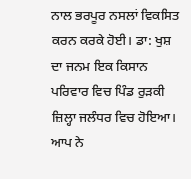ਨਾਲ ਭਰਪੂਰ ਨਸਲਾਂ ਵਿਕਸਿਤ ਕਰਨ ਕਰਕੇ ਹੋਈ। ਡਾ: ਖੁਸ਼ ਦਾ ਜਨਮ ਇਕ ਕਿਸਾਨ ਪਰਿਵਾਰ ਵਿਚ ਪਿੰਡ ਰੁੜਕੀ ਜ਼ਿਲ੍ਹਾ ਜਲੰਧਰ ਵਿਚ ਹੋਇਆ। ਆਪ ਨੇ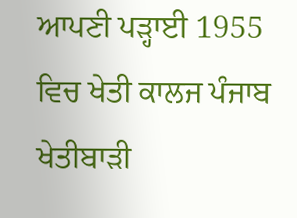ਆਪਣੀ ਪੜ੍ਹਾਈ 1955 ਵਿਚ ਖੇਤੀ ਕਾਲਜ ਪੰਜਾਬ ਖੇਤੀਬਾੜੀ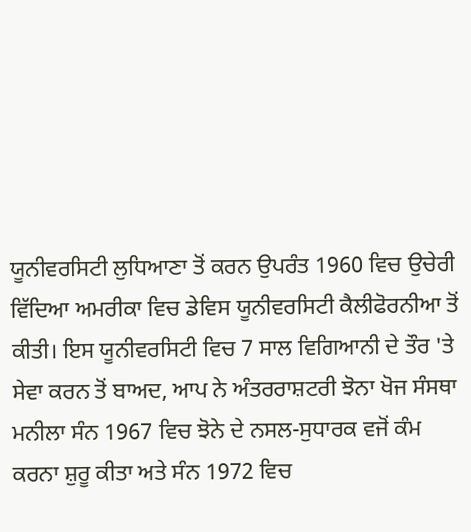ਯੂਨੀਵਰਸਿਟੀ ਲੁਧਿਆਣਾ ਤੋਂ ਕਰਨ ਉਪਰੰਤ 1960 ਵਿਚ ਉਚੇਰੀ ਵਿੱਦਿਆ ਅਮਰੀਕਾ ਵਿਚ ਡੇਵਿਸ ਯੂਨੀਵਰਸਿਟੀ ਕੈਲੀਫੋਰਨੀਆ ਤੋਂ ਕੀਤੀ। ਇਸ ਯੂਨੀਵਰਸਿਟੀ ਵਿਚ 7 ਸਾਲ ਵਿਗਿਆਨੀ ਦੇ ਤੌਰ 'ਤੇ ਸੇਵਾ ਕਰਨ ਤੋਂ ਬਾਅਦ, ਆਪ ਨੇ ਅੰਤਰਰਾਸ਼ਟਰੀ ਝੋਨਾ ਖੋਜ ਸੰਸਥਾ ਮਨੀਲਾ ਸੰਨ 1967 ਵਿਚ ਝੋਨੇ ਦੇ ਨਸਲ-ਸੁਧਾਰਕ ਵਜੋਂ ਕੰਮ ਕਰਨਾ ਸ਼ੁਰੂ ਕੀਤਾ ਅਤੇ ਸੰਨ 1972 ਵਿਚ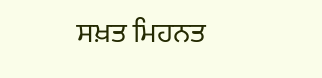ਸਖ਼ਤ ਮਿਹਨਤ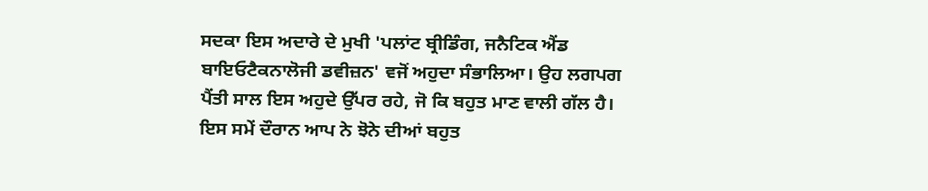ਸਦਕਾ ਇਸ ਅਦਾਰੇ ਦੇ ਮੁਖੀ 'ਪਲਾਂਟ ਬ੍ਰੀਡਿੰਗ, ਜਨੈਟਿਕ ਐਂਡ ਬਾਇਓਟੈਕਨਾਲੋਜੀ ਡਵੀਜ਼ਨ' ਵਜੋਂ ਅਹੁਦਾ ਸੰਭਾਲਿਆ। ਉਹ ਲਗਪਗ ਪੈਂਤੀ ਸਾਲ ਇਸ ਅਹੁਦੇ ਉੱਪਰ ਰਹੇ, ਜੋ ਕਿ ਬਹੁਤ ਮਾਣ ਵਾਲੀ ਗੱਲ ਹੈ। ਇਸ ਸਮੇਂ ਦੌਰਾਨ ਆਪ ਨੇ ਝੋਨੇ ਦੀਆਂ ਬਹੁਤ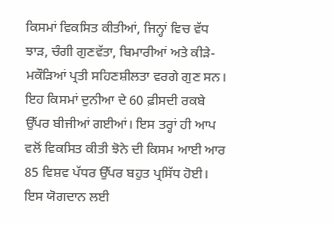ਕਿਸਮਾਂ ਵਿਕਸਿਤ ਕੀਤੀਆਂ, ਜਿਨ੍ਹਾਂ ਵਿਚ ਵੱਧ ਝਾੜ, ਚੰਗੀ ਗੁਣਵੱਤਾ, ਬਿਮਾਰੀਆਂ ਅਤੇ ਕੀੜੇ-ਮਕੌੜਿਆਂ ਪ੍ਰਤੀ ਸਹਿਣਸ਼ੀਲਤਾ ਵਰਗੇ ਗੁਣ ਸਨ। ਇਹ ਕਿਸਮਾਂ ਦੁਨੀਆ ਦੇ 60 ਫ਼ੀਸਦੀ ਰਕਬੇ ਉੱਪਰ ਬੀਜੀਆਂ ਗਈਆਂ। ਇਸ ਤਰ੍ਹਾਂ ਹੀ ਆਪ ਵਲੋਂ ਵਿਕਸਿਤ ਕੀਤੀ ਝੋਨੇ ਦੀ ਕਿਸਮ ਆਈ ਆਰ 85 ਵਿਸ਼ਵ ਪੱਧਰ ਉੱਪਰ ਬਹੁਤ ਪ੍ਰਸਿੱਧ ਹੋਈ। ਇਸ ਯੋਗਦਾਨ ਲਈ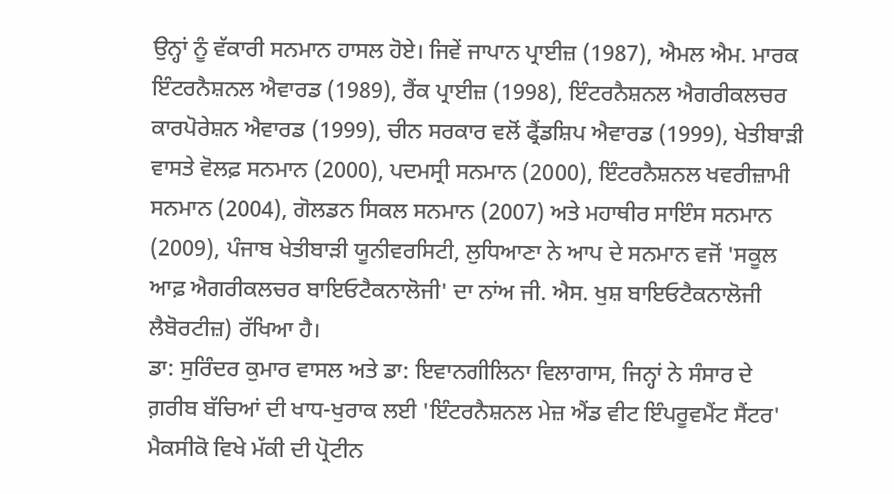ਉਨ੍ਹਾਂ ਨੂੰ ਵੱਕਾਰੀ ਸਨਮਾਨ ਹਾਸਲ ਹੋਏ। ਜਿਵੇਂ ਜਾਪਾਨ ਪ੍ਰਾਈਜ਼ (1987), ਐਮਲ ਐਮ. ਮਾਰਕ ਇੰਟਰਨੈਸ਼ਨਲ ਐਵਾਰਡ (1989), ਰੈਂਕ ਪ੍ਰਾਈਜ਼ (1998), ਇੰਟਰਨੈਸ਼ਨਲ ਐਗਰੀਕਲਚਰ ਕਾਰਪੋਰੇਸ਼ਨ ਐਵਾਰਡ (1999), ਚੀਨ ਸਰਕਾਰ ਵਲੋਂ ਫ੍ਰੈਂਡਸ਼ਿਪ ਐਵਾਰਡ (1999), ਖੇਤੀਬਾੜੀ ਵਾਸਤੇ ਵੋਲਫ਼ ਸਨਮਾਨ (2000), ਪਦਮਸ੍ਰੀ ਸਨਮਾਨ (2000), ਇੰਟਰਨੈਸ਼ਨਲ ਖਵਰੀਜ਼ਾਮੀ ਸਨਮਾਨ (2004), ਗੋਲਡਨ ਸਿਕਲ ਸਨਮਾਨ (2007) ਅਤੇ ਮਹਾਥੀਰ ਸਾਇੰਸ ਸਨਮਾਨ (2009), ਪੰਜਾਬ ਖੇਤੀਬਾੜੀ ਯੂਨੀਵਰਸਿਟੀ, ਲੁਧਿਆਣਾ ਨੇ ਆਪ ਦੇ ਸਨਮਾਨ ਵਜੋਂ 'ਸਕੂਲ ਆਫ਼ ਐਗਰੀਕਲਚਰ ਬਾਇਓਟੈਕਨਾਲੋਜੀ' ਦਾ ਨਾਂਅ ਜੀ. ਐਸ. ਖੁਸ਼ ਬਾਇਓਟੈਕਨਾਲੋਜੀ ਲੈਬੋਰਟੀਜ਼) ਰੱਖਿਆ ਹੈ।
ਡਾ: ਸੁਰਿੰਦਰ ਕੁਮਾਰ ਵਾਸਲ ਅਤੇ ਡਾ: ਇਵਾਨਗੀਲਿਨਾ ਵਿਲਾਗਾਸ, ਜਿਨ੍ਹਾਂ ਨੇ ਸੰਸਾਰ ਦੇ ਗ਼ਰੀਬ ਬੱਚਿਆਂ ਦੀ ਖਾਧ-ਖੁਰਾਕ ਲਈ 'ਇੰਟਰਨੈਸ਼ਨਲ ਮੇਜ਼ ਐਂਡ ਵੀਟ ਇੰਪਰੂਵਮੈਂਟ ਸੈਂਟਰ' ਮੈਕਸੀਕੋ ਵਿਖੇ ਮੱਕੀ ਦੀ ਪ੍ਰੋਟੀਨ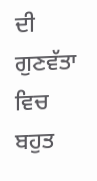ਦੀ ਗੁਣਵੱਤਾ ਵਿਚ ਬਹੁਤ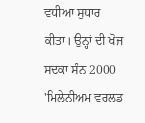ਵਧੀਆ ਸੁਧਾਰ ਕੀਤਾ। ਉਨ੍ਹਾਂ ਦੀ ਖੋਜ ਸਦਕਾ ਸੰਨ 2000 'ਮਿਲੇਨੀਅਮ ਵਰਲਡ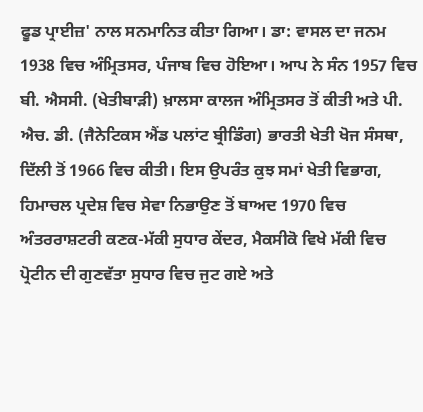ਫੂਡ ਪ੍ਰਾਈਜ਼' ਨਾਲ ਸਨਮਾਨਿਤ ਕੀਤਾ ਗਿਆ। ਡਾ: ਵਾਸਲ ਦਾ ਜਨਮ 1938 ਵਿਚ ਅੰਮ੍ਰਿਤਸਰ, ਪੰਜਾਬ ਵਿਚ ਹੋਇਆ। ਆਪ ਨੇ ਸੰਨ 1957 ਵਿਚ ਬੀ. ਐਸਸੀ. (ਖੇਤੀਬਾੜੀ) ਖ਼ਾਲਸਾ ਕਾਲਜ ਅੰਮ੍ਰਿਤਸਰ ਤੋਂ ਕੀਤੀ ਅਤੇ ਪੀ. ਐਚ. ਡੀ. (ਜੈਨੇਟਿਕਸ ਐਂਡ ਪਲਾਂਟ ਬ੍ਰੀਡਿੰਗ) ਭਾਰਤੀ ਖੇਤੀ ਖੋਜ ਸੰਸਥਾ, ਦਿੱਲੀ ਤੋਂ 1966 ਵਿਚ ਕੀਤੀ। ਇਸ ਉਪਰੰਤ ਕੁਝ ਸਮਾਂ ਖੇਤੀ ਵਿਭਾਗ, ਹਿਮਾਚਲ ਪ੍ਰਦੇਸ਼ ਵਿਚ ਸੇਵਾ ਨਿਭਾਉਣ ਤੋਂ ਬਾਅਦ 1970 ਵਿਚ ਅੰਤਰਰਾਸ਼ਟਰੀ ਕਣਕ-ਮੱਕੀ ਸੁਧਾਰ ਕੇਂਦਰ, ਮੈਕਸੀਕੋ ਵਿਖੇ ਮੱਕੀ ਵਿਚ ਪ੍ਰੋਟੀਨ ਦੀ ਗੁਣਵੱਤਾ ਸੁਧਾਰ ਵਿਚ ਜੁਟ ਗਏ ਅਤੇ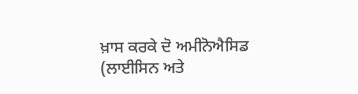ਖ਼ਾਸ ਕਰਕੇ ਦੋ ਅਮੀਨੋਐਸਿਡ (ਲਾਈਸਿਨ ਅਤੇ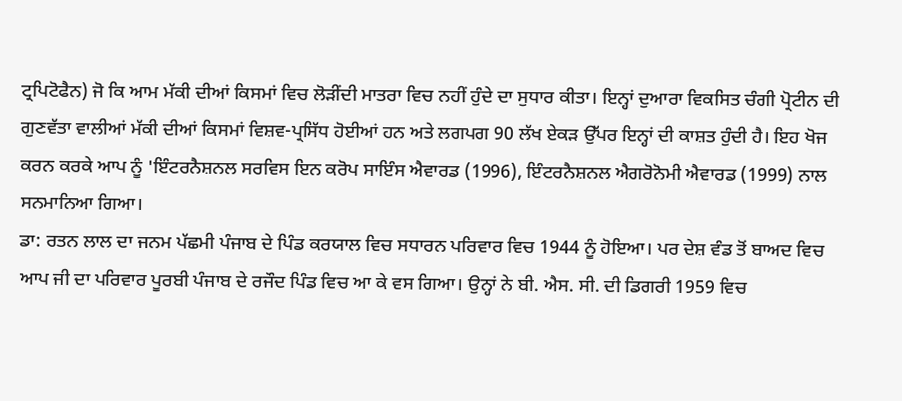ਟ੍ਰਪਿਟੋਫੈਨ) ਜੋ ਕਿ ਆਮ ਮੱਕੀ ਦੀਆਂ ਕਿਸਮਾਂ ਵਿਚ ਲੋੜੀਂਦੀ ਮਾਤਰਾ ਵਿਚ ਨਹੀਂ ਹੁੰਦੇ ਦਾ ਸੁਧਾਰ ਕੀਤਾ। ਇਨ੍ਹਾਂ ਦੁਆਰਾ ਵਿਕਸਿਤ ਚੰਗੀ ਪ੍ਰੋਟੀਨ ਦੀ ਗੁਣਵੱਤਾ ਵਾਲੀਆਂ ਮੱਕੀ ਦੀਆਂ ਕਿਸਮਾਂ ਵਿਸ਼ਵ-ਪ੍ਰਸਿੱਧ ਹੋਈਆਂ ਹਨ ਅਤੇ ਲਗਪਗ 90 ਲੱਖ ਏਕੜ ਉੱਪਰ ਇਨ੍ਹਾਂ ਦੀ ਕਾਸ਼ਤ ਹੁੰਦੀ ਹੈ। ਇਹ ਖੋਜ ਕਰਨ ਕਰਕੇ ਆਪ ਨੂੰ 'ਇੰਟਰਨੈਸ਼ਨਲ ਸਰਵਿਸ ਇਨ ਕਰੋਪ ਸਾਇੰਸ ਐਵਾਰਡ (1996), ਇੰਟਰਨੈਸ਼ਨਲ ਐਗਰੋਨੋਮੀ ਐਵਾਰਡ (1999) ਨਾਲ ਸਨਮਾਨਿਆ ਗਿਆ।
ਡਾ: ਰਤਨ ਲਾਲ ਦਾ ਜਨਮ ਪੱਛਮੀ ਪੰਜਾਬ ਦੇ ਪਿੰਡ ਕਰਯਾਲ ਵਿਚ ਸਧਾਰਨ ਪਰਿਵਾਰ ਵਿਚ 1944 ਨੂੰ ਹੋਇਆ। ਪਰ ਦੇਸ਼ ਵੰਡ ਤੋਂ ਬਾਅਦ ਵਿਚ ਆਪ ਜੀ ਦਾ ਪਰਿਵਾਰ ਪੂਰਬੀ ਪੰਜਾਬ ਦੇ ਰਜੌਦ ਪਿੰਡ ਵਿਚ ਆ ਕੇ ਵਸ ਗਿਆ। ਉਨ੍ਹਾਂ ਨੇ ਬੀ. ਐਸ. ਸੀ. ਦੀ ਡਿਗਰੀ 1959 ਵਿਚ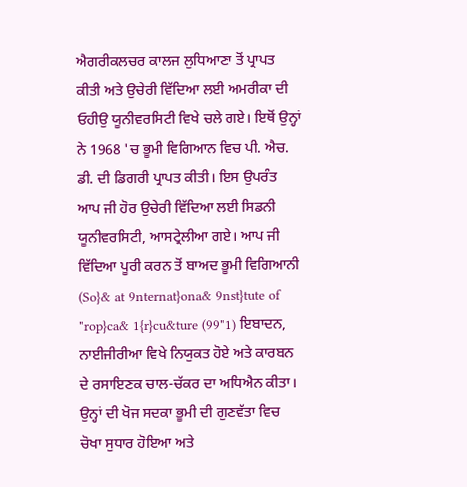ਐਗਰੀਕਲਚਰ ਕਾਲਜ ਲੁਧਿਆਣਾ ਤੋਂ ਪ੍ਰਾਪਤ ਕੀਤੀ ਅਤੇ ਉਚੇਰੀ ਵਿੱਦਿਆ ਲਈ ਅਮਰੀਕਾ ਦੀ ਓਹੀਉ ਯੂਨੀਵਰਸਿਟੀ ਵਿਖੇ ਚਲੇ ਗਏ। ਇਥੋਂ ਉਨ੍ਹਾਂ ਨੇ 1968 'ਚ ਭੂਮੀ ਵਿਗਿਆਨ ਵਿਚ ਪੀ. ਐਚ. ਡੀ. ਦੀ ਡਿਗਰੀ ਪ੍ਰਾਪਤ ਕੀਤੀ। ਇਸ ਉਪਰੰਤ ਆਪ ਜੀ ਹੋਰ ਉਚੇਰੀ ਵਿੱਦਿਆ ਲਈ ਸਿਡਨੀ ਯੂਨੀਵਰਸਿਟੀ, ਆਸਟ੍ਰੇਲੀਆ ਗਏ। ਆਪ ਜੀ ਵਿੱਦਿਆ ਪੂਰੀ ਕਰਨ ਤੋਂ ਬਾਅਦ ਭੂਮੀ ਵਿਗਿਆਨੀ (So}& at 9nternat}ona& 9nst}tute of "rop}ca& 1{r}cu&ture (99"1) ਇਬਾਦਨ, ਨਾਈਜੀਰੀਆ ਵਿਖੇ ਨਿਯੁਕਤ ਹੋਏ ਅਤੇ ਕਾਰਬਨ ਦੇ ਰਸਾਇਣਕ ਚਾਲ-ਚੱਕਰ ਦਾ ਅਧਿਐਨ ਕੀਤਾ। ਉਨ੍ਹਾਂ ਦੀ ਖੋਜ ਸਦਕਾ ਭੂਮੀ ਦੀ ਗੁਣਵੱਤਾ ਵਿਚ ਚੋਖਾ ਸੁਧਾਰ ਹੋਇਆ ਅਤੇ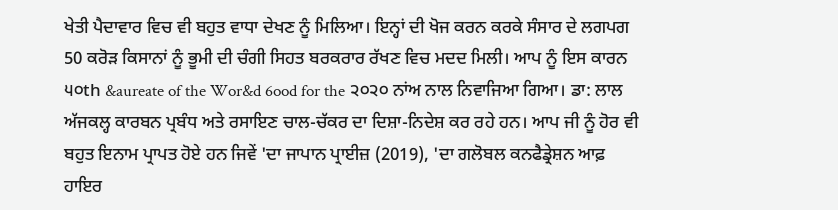ਖੇਤੀ ਪੈਦਾਵਾਰ ਵਿਚ ਵੀ ਬਹੁਤ ਵਾਧਾ ਦੇਖਣ ਨੂੰ ਮਿਲਿਆ। ਇਨ੍ਹਾਂ ਦੀ ਖੋਜ ਕਰਨ ਕਰਕੇ ਸੰਸਾਰ ਦੇ ਲਗਪਗ 50 ਕਰੋੜ ਕਿਸਾਨਾਂ ਨੂੰ ਭੂਮੀ ਦੀ ਚੰਗੀ ਸਿਹਤ ਬਰਕਰਾਰ ਰੱਖਣ ਵਿਚ ਮਦਦ ਮਿਲੀ। ਆਪ ਨੂੰ ਇਸ ਕਾਰਨ ੫੦th &aureate of the Wor&d 6ood for the ੨੦੨੦ ਨਾਂਅ ਨਾਲ ਨਿਵਾਜਿਆ ਗਿਆ। ਡਾ: ਲਾਲ ਅੱਜਕਲ੍ਹ ਕਾਰਬਨ ਪ੍ਰਬੰਧ ਅਤੇ ਰਸਾਇਣ ਚਾਲ-ਚੱਕਰ ਦਾ ਦਿਸ਼ਾ-ਨਿਦੇਸ਼ ਕਰ ਰਹੇ ਹਨ। ਆਪ ਜੀ ਨੂੰ ਹੋਰ ਵੀ ਬਹੁਤ ਇਨਾਮ ਪ੍ਰਾਪਤ ਹੋਏ ਹਨ ਜਿਵੇਂ 'ਦਾ ਜਾਪਾਨ ਪ੍ਰਾਈਜ਼ (2019), 'ਦਾ ਗਲੋਬਲ ਕਨਫੈਡ੍ਰੇਸ਼ਨ ਆਫ਼ ਹਾਇਰ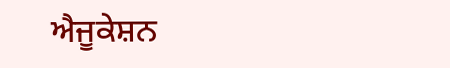ਐਜੂਕੇਸ਼ਨ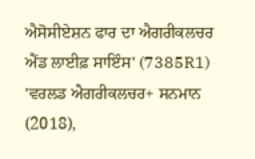ਐਸੋਸੀਏਸ਼ਨ ਫਾਰ ਦਾ ਐਗਰੀਕਲਚਰ ਐਂਡ ਲਾਈਫ਼ ਸਾਇੰਸ' (7385R1) 'ਵਰਲਡ ਐਗਰੀਕਲਚਰ+ ਸਨਮਾਨ (2018),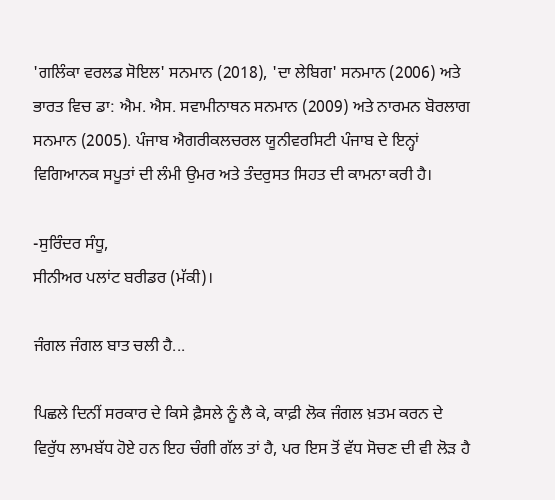'ਗਲਿੰਕਾ ਵਰਲਡ ਸੋਇਲ' ਸਨਮਾਨ (2018), 'ਦਾ ਲੇਬਿਗ' ਸਨਮਾਨ (2006) ਅਤੇ ਭਾਰਤ ਵਿਚ ਡਾ: ਐਮ. ਐਸ. ਸਵਾਮੀਨਾਥਨ ਸਨਮਾਨ (2009) ਅਤੇ ਨਾਰਮਨ ਬੋਰਲਾਗ ਸਨਮਾਨ (2005). ਪੰਜਾਬ ਐਗਰੀਕਲਚਰਲ ਯੂਨੀਵਰਸਿਟੀ ਪੰਜਾਬ ਦੇ ਇਨ੍ਹਾਂ ਵਿਗਿਆਨਕ ਸਪੂਤਾਂ ਦੀ ਲੰਮੀ ਉਮਰ ਅਤੇ ਤੰਦਰੁਸਤ ਸਿਹਤ ਦੀ ਕਾਮਨਾ ਕਰੀ ਹੈ।

-ਸੁਰਿੰਦਰ ਸੰਧੂ,
ਸੀਨੀਅਰ ਪਲਾਂਟ ਬਰੀਡਰ (ਮੱਕੀ)।

ਜੰਗਲ ਜੰਗਲ ਬਾਤ ਚਲੀ ਹੈ...

ਪਿਛਲੇ ਦਿਨੀਂ ਸਰਕਾਰ ਦੇ ਕਿਸੇ ਫ਼ੈਸਲੇ ਨੂੰ ਲੈ ਕੇ, ਕਾਫ਼ੀ ਲੋਕ ਜੰਗਲ ਖ਼ਤਮ ਕਰਨ ਦੇ ਵਿਰੁੱਧ ਲਾਮਬੱਧ ਹੋਏ ਹਨ ਇਹ ਚੰਗੀ ਗੱਲ ਤਾਂ ਹੈ, ਪਰ ਇਸ ਤੋਂ ਵੱਧ ਸੋਚਣ ਦੀ ਵੀ ਲੋੜ ਹੈ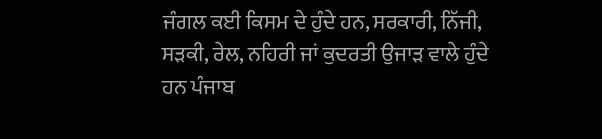ਜੰਗਲ ਕਈ ਕਿਸਮ ਦੇ ਹੁੰਦੇ ਹਨ, ਸਰਕਾਰੀ, ਨਿੱਜੀ, ਸੜਕੀ, ਰੇਲ, ਨਹਿਰੀ ਜਾਂ ਕੁਦਰਤੀ ਉਜਾੜ ਵਾਲੇ ਹੁੰਦੇ ਹਨ ਪੰਜਾਬ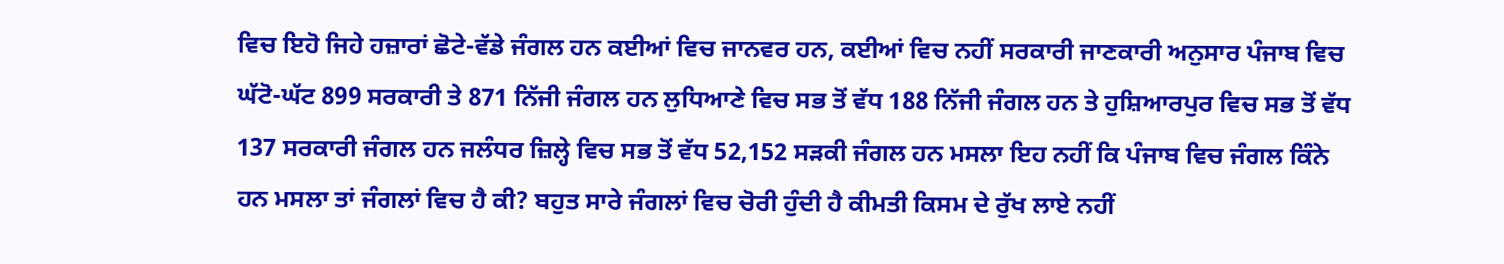ਵਿਚ ਇਹੋ ਜਿਹੇ ਹਜ਼ਾਰਾਂ ਛੋਟੇ-ਵੱਡੇ ਜੰਗਲ ਹਨ ਕਈਆਂ ਵਿਚ ਜਾਨਵਰ ਹਨ, ਕਈਆਂ ਵਿਚ ਨਹੀਂ ਸਰਕਾਰੀ ਜਾਣਕਾਰੀ ਅਨੁਸਾਰ ਪੰਜਾਬ ਵਿਚ ਘੱਟੋ-ਘੱਟ 899 ਸਰਕਾਰੀ ਤੇ 871 ਨਿੱਜੀ ਜੰਗਲ ਹਨ ਲੁਧਿਆਣੇ ਵਿਚ ਸਭ ਤੋਂ ਵੱਧ 188 ਨਿੱਜੀ ਜੰਗਲ ਹਨ ਤੇ ਹੁਸ਼ਿਆਰਪੁਰ ਵਿਚ ਸਭ ਤੋਂ ਵੱਧ 137 ਸਰਕਾਰੀ ਜੰਗਲ ਹਨ ਜਲੰਧਰ ਜ਼ਿਲ੍ਹੇ ਵਿਚ ਸਭ ਤੋਂ ਵੱਧ 52,152 ਸੜਕੀ ਜੰਗਲ ਹਨ ਮਸਲਾ ਇਹ ਨਹੀਂ ਕਿ ਪੰਜਾਬ ਵਿਚ ਜੰਗਲ ਕਿੰਨੇ ਹਨ ਮਸਲਾ ਤਾਂ ਜੰਗਲਾਂ ਵਿਚ ਹੈ ਕੀ? ਬਹੁਤ ਸਾਰੇ ਜੰਗਲਾਂ ਵਿਚ ਚੋਰੀ ਹੁੰਦੀ ਹੈ ਕੀਮਤੀ ਕਿਸਮ ਦੇ ਰੁੱਖ ਲਾਏ ਨਹੀਂ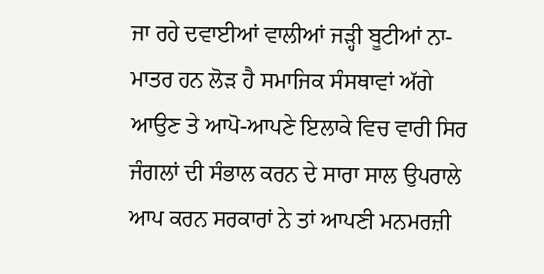ਜਾ ਰਹੇ ਦਵਾਈਆਂ ਵਾਲੀਆਂ ਜੜ੍ਹੀ ਬੂਟੀਆਂ ਨਾ-ਮਾਤਰ ਹਨ ਲੋੜ ਹੈ ਸਮਾਜਿਕ ਸੰਸਥਾਵਾਂ ਅੱਗੇ ਆਉਣ ਤੇ ਆਪੋ-ਆਪਣੇ ਇਲਾਕੇ ਵਿਚ ਵਾਰੀ ਸਿਰ ਜੰਗਲਾਂ ਦੀ ਸੰਭਾਲ ਕਰਨ ਦੇ ਸਾਰਾ ਸਾਲ ਉਪਰਾਲੇ ਆਪ ਕਰਨ ਸਰਕਾਰਾਂ ਨੇ ਤਾਂ ਆਪਣੀ ਮਨਮਰਜ਼ੀ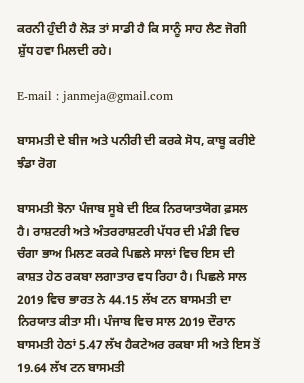ਕਰਨੀ ਹੁੰਦੀ ਹੈ ਲੋੜ ਤਾਂ ਸਾਡੀ ਹੈ ਕਿ ਸਾਨੂੰ ਸਾਹ ਲੈਣ ਜੋਗੀ ਸ਼ੁੱਧ ਹਵਾ ਮਿਲਦੀ ਰਹੇ।

E-mail : janmeja@gmail.com

ਬਾਸਮਤੀ ਦੇ ਬੀਜ ਅਤੇ ਪਨੀਰੀ ਦੀ ਕਰਕੇ ਸੋਧ, ਕਾਬੂ ਕਰੀਏ ਝੰਡਾ ਰੋਗ

ਬਾਸਮਤੀ ਝੋਨਾ ਪੰਜਾਬ ਸੂਬੇ ਦੀ ਇਕ ਨਿਰਯਾਤਯੋਗ ਫ਼ਸਲ ਹੈ। ਰਾਸ਼ਟਰੀ ਅਤੇ ਅੰਤਰਰਾਸ਼ਟਰੀ ਪੱਧਰ ਦੀ ਮੰਡੀ ਵਿਚ ਚੰਗਾ ਭਾਅ ਮਿਲਣ ਕਰਕੇ ਪਿਛਲੇ ਸਾਲਾਂ ਵਿਚ ਇਸ ਦੀ ਕਾਸ਼ਤ ਹੇਠ ਰਕਬਾ ਲਗਾਤਾਰ ਵਧ ਰਿਹਾ ਹੈ। ਪਿਛਲੇ ਸਾਲ 2019 ਵਿਚ ਭਾਰਤ ਨੇ 44.15 ਲੱਖ ਟਨ ਬਾਸਮਤੀ ਦਾ ਨਿਰਯਾਤ ਕੀਤਾ ਸੀ। ਪੰਜਾਬ ਵਿਚ ਸਾਲ 2019 ਦੌਰਾਨ ਬਾਸਮਤੀ ਹੇਠਾਂ 5.47 ਲੱਖ ਹੈਕਟੇਅਰ ਰਕਬਾ ਸੀ ਅਤੇ ਇਸ ਤੋਂ 19.64 ਲੱਖ ਟਨ ਬਾਸਮਤੀ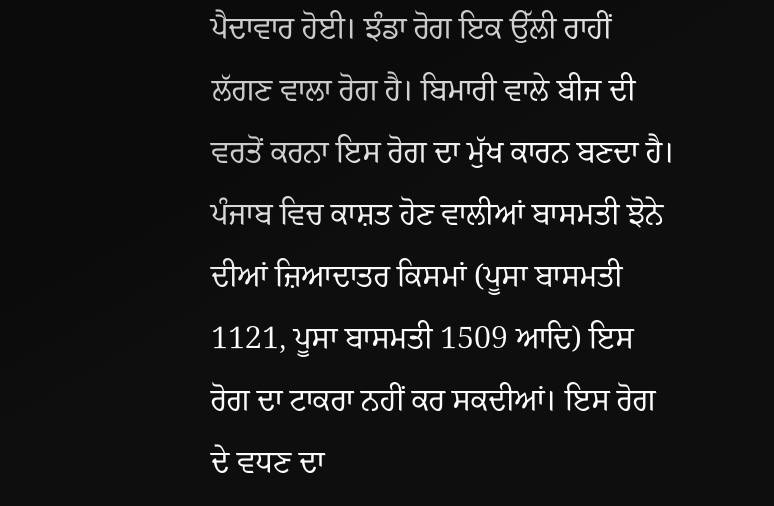ਪੈਦਾਵਾਰ ਹੋਈ। ਝੰਡਾ ਰੋਗ ਇਕ ਉੱਲੀ ਰਾਹੀਂ ਲੱਗਣ ਵਾਲਾ ਰੋਗ ਹੈ। ਬਿਮਾਰੀ ਵਾਲੇ ਬੀਜ ਦੀ ਵਰਤੋਂ ਕਰਨਾ ਇਸ ਰੋਗ ਦਾ ਮੁੱਖ ਕਾਰਨ ਬਣਦਾ ਹੈ। ਪੰਜਾਬ ਵਿਚ ਕਾਸ਼ਤ ਹੋਣ ਵਾਲੀਆਂ ਬਾਸਮਤੀ ਝੋਨੇ ਦੀਆਂ ਜ਼ਿਆਦਾਤਰ ਕਿਸਮਾਂ (ਪੂਸਾ ਬਾਸਮਤੀ 1121, ਪੂਸਾ ਬਾਸਮਤੀ 1509 ਆਦਿ) ਇਸ ਰੋਗ ਦਾ ਟਾਕਰਾ ਨਹੀਂ ਕਰ ਸਕਦੀਆਂ। ਇਸ ਰੋਗ ਦੇ ਵਧਣ ਦਾ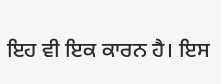ਇਹ ਵੀ ਇਕ ਕਾਰਨ ਹੈ। ਇਸ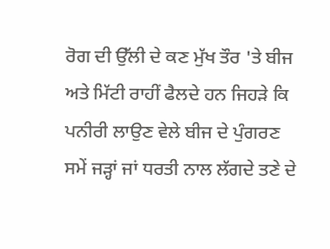ਰੋਗ ਦੀ ਉੱਲੀ ਦੇ ਕਣ ਮੁੱਖ ਤੌਰ 'ਤੇ ਬੀਜ ਅਤੇ ਮਿੱਟੀ ਰਾਹੀਂ ਫੈਲਦੇ ਹਨ ਜਿਹੜੇ ਕਿ ਪਨੀਰੀ ਲਾਉਣ ਵੇਲੇ ਬੀਜ ਦੇ ਪੁੰਗਰਣ ਸਮੇਂ ਜੜ੍ਹਾਂ ਜਾਂ ਧਰਤੀ ਨਾਲ ਲੱਗਦੇ ਤਣੇ ਦੇ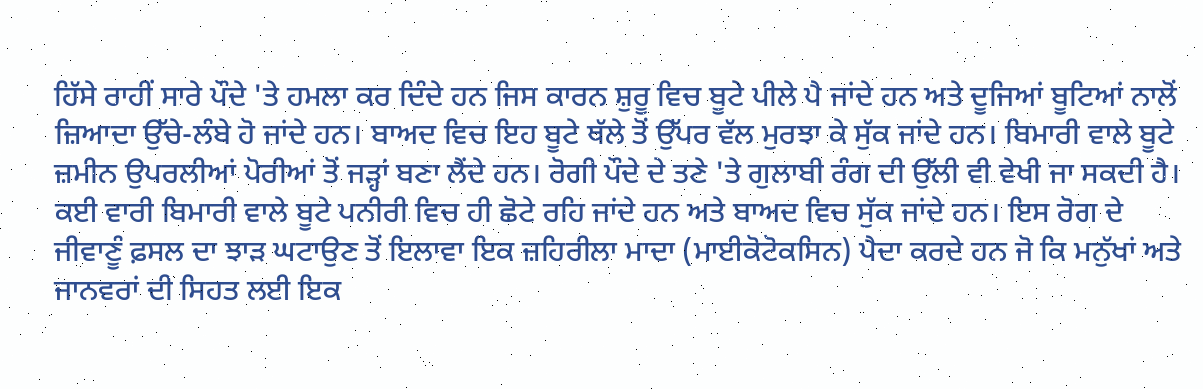ਹਿੱਸੇ ਰਾਹੀਂ ਸਾਰੇ ਪੌਦੇ 'ਤੇ ਹਮਲਾ ਕਰ ਦਿੰਦੇ ਹਨ ਜਿਸ ਕਾਰਨ ਸ਼ੁਰੂ ਵਿਚ ਬੂਟੇ ਪੀਲੇ ਪੈ ਜਾਂਦੇ ਹਨ ਅਤੇ ਦੂਜਿਆਂ ਬੂਟਿਆਂ ਨਾਲੋਂ ਜ਼ਿਆਦਾ ਉੱਚੇ-ਲੰਬੇ ਹੋ ਜਾਂਦੇ ਹਨ। ਬਾਅਦ ਵਿਚ ਇਹ ਬੂਟੇ ਥੱਲੇ ਤੋਂ ਉੱਪਰ ਵੱਲ ਮੁਰਝਾ ਕੇ ਸੁੱਕ ਜਾਂਦੇ ਹਨ। ਬਿਮਾਰੀ ਵਾਲੇ ਬੂਟੇ ਜ਼ਮੀਨ ਉਪਰਲੀਆਂ ਪੋਰੀਆਂ ਤੋਂ ਜੜ੍ਹਾਂ ਬਣਾ ਲੈਂਦੇ ਹਨ। ਰੋਗੀ ਪੌਦੇ ਦੇ ਤਣੇ 'ਤੇ ਗੁਲਾਬੀ ਰੰਗ ਦੀ ਉੱਲੀ ਵੀ ਵੇਖੀ ਜਾ ਸਕਦੀ ਹੈ। ਕਈ ਵਾਰੀ ਬਿਮਾਰੀ ਵਾਲੇ ਬੂਟੇ ਪਨੀਰੀ ਵਿਚ ਹੀ ਛੋਟੇ ਰਹਿ ਜਾਂਦੇ ਹਨ ਅਤੇ ਬਾਅਦ ਵਿਚ ਸੁੱਕ ਜਾਂਦੇ ਹਨ। ਇਸ ਰੋਗ ਦੇ ਜੀਵਾਣੂੰ ਫ਼ਸਲ ਦਾ ਝਾੜ ਘਟਾਉਣ ਤੋਂ ਇਲਾਵਾ ਇਕ ਜ਼ਹਿਰੀਲਾ ਮਾਦਾ (ਮਾਈਕੋਟੋਕਸਿਨ) ਪੈਦਾ ਕਰਦੇ ਹਨ ਜੋ ਕਿ ਮਨੁੱਖਾਂ ਅਤੇ ਜਾਨਵਰਾਂ ਦੀ ਸਿਹਤ ਲਈ ਇਕ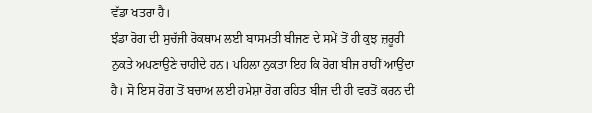ਵੱਡਾ ਖਤਰਾ ਹੈ।
ਝੰਡਾ ਰੋਗ ਦੀ ਸੁਚੱਜੀ ਰੋਕਥਾਮ ਲਈ ਬਾਸਮਤੀ ਬੀਜਣ ਦੇ ਸਮੇਂ ਤੋਂ ਹੀ ਕੁਝ ਜ਼ਰੂਰੀ ਨੁਕਤੇ ਅਪਣਾਉਣੇ ਚਾਹੀਦੇ ਹਨ। ਪਹਿਲਾ ਨੁਕਤਾ ਇਹ ਕਿ ਰੋਗ ਬੀਜ ਰਾਹੀਂ ਆਉਂਦਾ ਹੈ। ਸੋ ਇਸ ਰੋਗ ਤੋਂ ਬਚਾਅ ਲਈ ਹਮੇਸ਼ਾ ਰੋਗ ਰਹਿਤ ਬੀਜ ਦੀ ਹੀ ਵਰਤੋਂ ਕਰਨ ਦੀ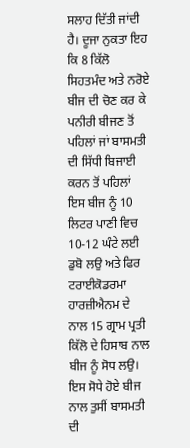ਸਲਾਹ ਦਿੱਤੀ ਜਾਂਦੀ ਹੈ। ਦੂਜਾ ਨੁਕਤਾ ਇਹ ਕਿ 8 ਕਿੱਲੋ ਸਿਹਤਮੰਦ ਅਤੇ ਨਰੋਏ ਬੀਜ ਦੀ ਚੋਣ ਕਰ ਕੇ ਪਨੀਰੀ ਬੀਜਣ ਤੋਂ ਪਹਿਲਾਂ ਜਾਂ ਬਾਸਮਤੀ ਦੀ ਸਿੱਧੀ ਬਿਜਾਈ ਕਰਨ ਤੋਂ ਪਹਿਲਾਂ ਇਸ ਬੀਜ ਨੂੰ 10 ਲਿਟਰ ਪਾਣੀ ਵਿਚ 10-12 ਘੰਟੇ ਲਈ ਡੁਬੋ ਲਉ ਅਤੇ ਫਿਰ ਟਰਾਈਕੋਡਰਮਾ ਹਾਰਜ਼ੀਐਨਮ ਦੇ ਨਾਲ 15 ਗ੍ਰਾਮ ਪ੍ਰਤੀ ਕਿੱਲੋ ਦੇ ਹਿਸਾਬ ਨਾਲ ਬੀਜ ਨੂੰ ਸੋਧ ਲਉ। ਇਸ ਸੋਧੇ ਹੋਏ ਬੀਜ ਨਾਲ ਤੁਸੀਂ ਬਾਸਮਤੀ ਦੀ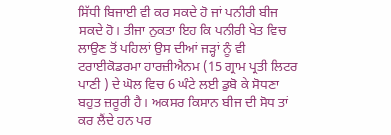ਸਿੱਧੀ ਬਿਜਾਈ ਵੀ ਕਰ ਸਕਦੇ ਹੋ ਜਾਂ ਪਨੀਰੀ ਬੀਜ ਸਕਦੇ ਹੋ। ਤੀਜਾ ਨੁਕਤਾ ਇਹ ਕਿ ਪਨੀਰੀ ਖੇਤ ਵਿਚ ਲਾਉਣ ਤੋਂ ਪਹਿਲਾਂ ਉਸ ਦੀਆਂ ਜੜ੍ਹਾਂ ਨੂੰ ਵੀ ਟਰਾਈਕੋਡਰਮਾ ਹਾਰਜ਼ੀਐਨਮ (15 ਗ੍ਰਾਮ ਪ੍ਰਤੀ ਲਿਟਰ ਪਾਣੀ ) ਦੇ ਘੋਲ ਵਿਚ 6 ਘੰਟੇ ਲਈ ਡੁਬੋ ਕੇ ਸੋਧਣਾ ਬਹੁਤ ਜ਼ਰੂਰੀ ਹੈ। ਅਕਸਰ ਕਿਸਾਨ ਬੀਜ ਦੀ ਸੋਧ ਤਾਂ ਕਰ ਲੈਂਦੇ ਹਨ ਪਰ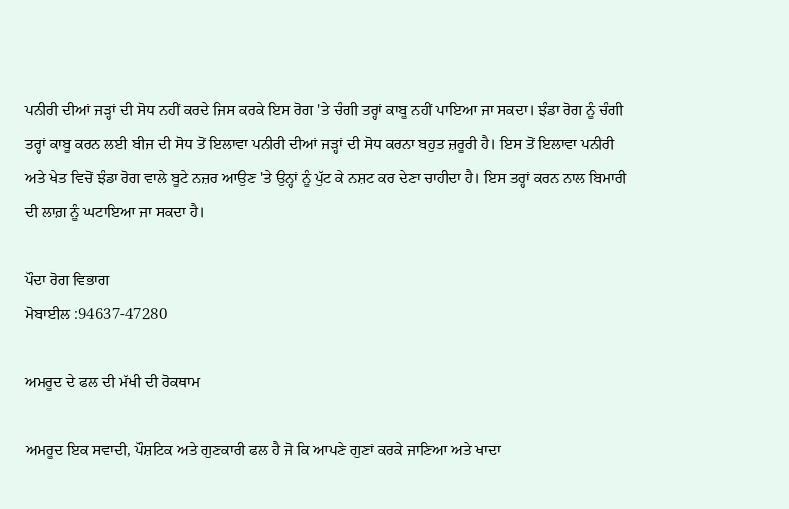ਪਨੀਰੀ ਦੀਆਂ ਜੜ੍ਹਾਂ ਦੀ ਸੋਧ ਨਹੀਂ ਕਰਦੇ ਜਿਸ ਕਰਕੇ ਇਸ ਰੋਗ 'ਤੇ ਚੰਗੀ ਤਰ੍ਹਾਂ ਕਾਬੂ ਨਹੀਂ ਪਾਇਆ ਜਾ ਸਕਦਾ। ਝੰਡਾ ਰੋਗ ਨੂੰ ਚੰਗੀ ਤਰ੍ਹਾਂ ਕਾਬੂ ਕਰਨ ਲਈ ਬੀਜ ਦੀ ਸੋਧ ਤੋਂ ਇਲਾਵਾ ਪਨੀਰੀ ਦੀਆਂ ਜੜ੍ਹਾਂ ਦੀ ਸੋਧ ਕਰਨਾ ਬਹੁਤ ਜ਼ਰੂਰੀ ਹੈ। ਇਸ ਤੋਂ ਇਲਾਵਾ ਪਨੀਰੀ ਅਤੇ ਖੇਤ ਵਿਚੋਂ ਝੰਡਾ ਰੋਗ ਵਾਲੇ ਬੂਟੇ ਨਜ਼ਰ ਆਉਣ 'ਤੇ ਉਨ੍ਹਾਂ ਨੂੰ ਪੁੱਟ ਕੇ ਨਸ਼ਟ ਕਰ ਦੇਣਾ ਚਾਹੀਦਾ ਹੈ। ਇਸ ਤਰ੍ਹਾਂ ਕਰਨ ਨਾਲ ਬਿਮਾਰੀ ਦੀ ਲਾਗ਼ ਨੂੰ ਘਟਾਇਆ ਜਾ ਸਕਦਾ ਹੈ।

ਪੌਦਾ ਰੋਗ ਵਿਭਾਗ
ਮੋਬਾਈਲ :94637-47280

ਅਮਰੂਦ ਦੇ ਫਲ ਦੀ ਮੱਖੀ ਦੀ ਰੋਕਥਾਮ

ਅਮਰੂਦ ਇਕ ਸਵਾਦੀ, ਪੌਸ਼ਟਿਕ ਅਤੇ ਗੁਣਕਾਰੀ ਫਲ ਹੈ ਜੋ ਕਿ ਆਪਣੇ ਗੁਣਾਂ ਕਰਕੇ ਜਾਣਿਆ ਅਤੇ ਖਾਦਾ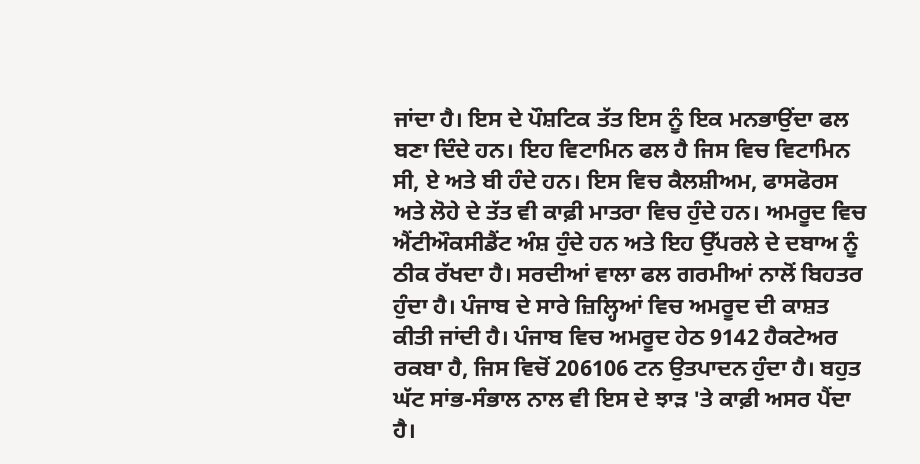ਜਾਂਦਾ ਹੈ। ਇਸ ਦੇ ਪੌਸ਼ਟਿਕ ਤੱਤ ਇਸ ਨੂੰ ਇਕ ਮਨਭਾਉਂਦਾ ਫਲ ਬਣਾ ਦਿੰਦੇ ਹਨ। ਇਹ ਵਿਟਾਮਿਨ ਫਲ ਹੈ ਜਿਸ ਵਿਚ ਵਿਟਾਮਿਨ ਸੀ, ਏ ਅਤੇ ਬੀ ਹੰਦੇ ਹਨ। ਇਸ ਵਿਚ ਕੈਲਸ਼ੀਅਮ, ਫਾਸਫੋਰਸ ਅਤੇ ਲੋਹੇ ਦੇ ਤੱਤ ਵੀ ਕਾਫ਼ੀ ਮਾਤਰਾ ਵਿਚ ਹੁੰਦੇ ਹਨ। ਅਮਰੂਦ ਵਿਚ ਐਂਟੀਔਕਸੀਡੈਂਟ ਅੰਸ਼ ਹੁੰਦੇ ਹਨ ਅਤੇ ਇਹ ਉੱਪਰਲੇ ਦੇ ਦਬਾਅ ਨੂੰ ਠੀਕ ਰੱਖਦਾ ਹੈ। ਸਰਦੀਆਂ ਵਾਲਾ ਫਲ ਗਰਮੀਆਂ ਨਾਲੋਂ ਬਿਹਤਰ ਹੁੰਦਾ ਹੈ। ਪੰਜਾਬ ਦੇ ਸਾਰੇ ਜ਼ਿਲ੍ਹਿਆਂ ਵਿਚ ਅਮਰੂਦ ਦੀ ਕਾਸ਼ਤ ਕੀਤੀ ਜਾਂਦੀ ਹੈ। ਪੰਜਾਬ ਵਿਚ ਅਮਰੂਦ ਹੇਠ 9142 ਹੈਕਟੇਅਰ ਰਕਬਾ ਹੈ, ਜਿਸ ਵਿਚੋਂ 206106 ਟਨ ਉਤਪਾਦਨ ਹੁੰਦਾ ਹੈ। ਬਹੁਤ ਘੱਟ ਸਾਂਭ-ਸੰਭਾਲ ਨਾਲ ਵੀ ਇਸ ਦੇ ਝਾੜ 'ਤੇ ਕਾਫ਼ੀ ਅਸਰ ਪੈਂਦਾ ਹੈ।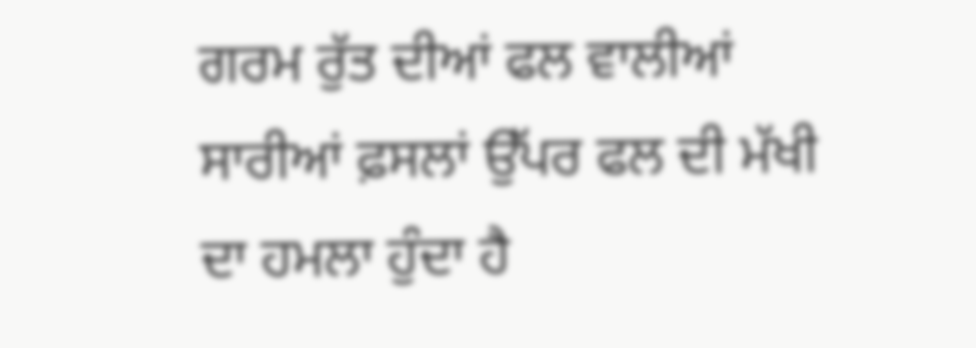ਗਰਮ ਰੁੱਤ ਦੀਆਂ ਫਲ ਵਾਲੀਆਂ ਸਾਰੀਆਂ ਫ਼ਸਲਾਂ ਉੱਪਰ ਫਲ ਦੀ ਮੱਖੀ ਦਾ ਹਮਲਾ ਹੁੰਦਾ ਹੈ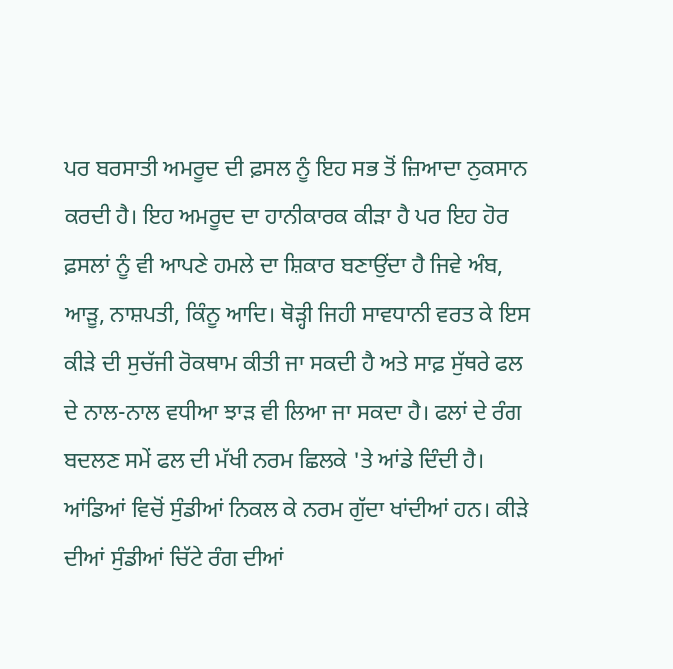ਪਰ ਬਰਸਾਤੀ ਅਮਰੂਦ ਦੀ ਫ਼ਸਲ ਨੂੰ ਇਹ ਸਭ ਤੋਂ ਜ਼ਿਆਦਾ ਨੁਕਸਾਨ ਕਰਦੀ ਹੈ। ਇਹ ਅਮਰੂਦ ਦਾ ਹਾਨੀਕਾਰਕ ਕੀੜਾ ਹੈ ਪਰ ਇਹ ਹੋਰ ਫ਼ਸਲਾਂ ਨੂੰ ਵੀ ਆਪਣੇ ਹਮਲੇ ਦਾ ਸ਼ਿਕਾਰ ਬਣਾਉਂਦਾ ਹੈ ਜਿਵੇ ਅੰਬ, ਆੜੂ, ਨਾਸ਼ਪਤੀ, ਕਿੰਨੂ ਆਦਿ। ਥੋੜ੍ਹੀ ਜਿਹੀ ਸਾਵਧਾਨੀ ਵਰਤ ਕੇ ਇਸ ਕੀੜੇ ਦੀ ਸੁਚੱਜੀ ਰੋਕਥਾਮ ਕੀਤੀ ਜਾ ਸਕਦੀ ਹੈ ਅਤੇ ਸਾਫ਼ ਸੁੱਥਰੇ ਫਲ ਦੇ ਨਾਲ-ਨਾਲ ਵਧੀਆ ਝਾੜ ਵੀ ਲਿਆ ਜਾ ਸਕਦਾ ਹੈ। ਫਲਾਂ ਦੇ ਰੰਗ ਬਦਲਣ ਸਮੇਂ ਫਲ ਦੀ ਮੱਖੀ ਨਰਮ ਛਿਲਕੇ 'ਤੇ ਆਂਡੇ ਦਿੰਦੀ ਹੈ। ਆਂਡਿਆਂ ਵਿਚੋਂ ਸੁੰਡੀਆਂ ਨਿਕਲ ਕੇ ਨਰਮ ਗੁੱਦਾ ਖਾਂਦੀਆਂ ਹਨ। ਕੀੜੇ ਦੀਆਂ ਸੁੰਡੀਆਂ ਚਿੱਟੇ ਰੰਗ ਦੀਆਂ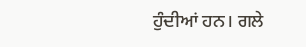ਹੁੰਦੀਆਂ ਹਨ। ਗਲੇ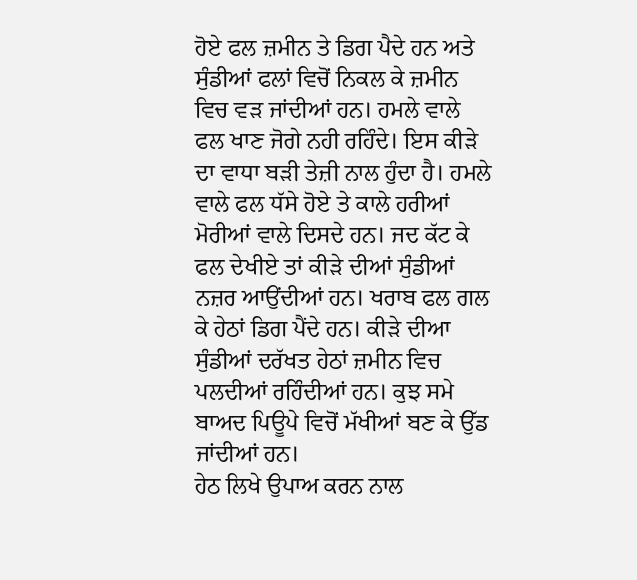ਹੋਏ ਫਲ ਜ਼ਮੀਨ ਤੇ ਡਿਗ ਪੈਦੇ ਹਨ ਅਤੇ ਸੁੰਡੀਆਂ ਫਲਾਂ ਵਿਚੋਂ ਨਿਕਲ ਕੇ ਜ਼ਮੀਨ ਵਿਚ ਵੜ ਜਾਂਦੀਆਂ ਹਨ। ਹਮਲੇ ਵਾਲੇ ਫਲ ਖਾਣ ਜੋਗੇ ਨਹੀ ਰਹਿੰਦੇ। ਇਸ ਕੀੜੇ ਦਾ ਵਾਧਾ ਬੜੀ ਤੇਜ਼ੀ ਨਾਲ ਹੁੰਦਾ ਹੈ। ਹਮਲੇ ਵਾਲੇ ਫਲ ਧੱਸੇ ਹੋਏ ਤੇ ਕਾਲੇ ਹਰੀਆਂ ਮੋਰੀਆਂ ਵਾਲੇ ਦਿਸਦੇ ਹਨ। ਜਦ ਕੱਟ ਕੇ ਫਲ ਦੇਖੀਏ ਤਾਂ ਕੀੜੇ ਦੀਆਂ ਸੁੰਡੀਆਂ ਨਜ਼ਰ ਆਉਂਦੀਆਂ ਹਨ। ਖਰਾਬ ਫਲ ਗਲ ਕੇ ਹੇਠਾਂ ਡਿਗ ਪੈਂਦੇ ਹਨ। ਕੀੜੇ ਦੀਆ ਸੁੰਡੀਆਂ ਦਰੱਖਤ ਹੇਠਾਂ ਜ਼ਮੀਨ ਵਿਚ ਪਲਦੀਆਂ ਰਹਿੰਦੀਆਂ ਹਨ। ਕੁਝ ਸਮੇ ਬਾਅਦ ਪਿਊਪੇ ਵਿਚੋਂ ਮੱਖੀਆਂ ਬਣ ਕੇ ਉੱਡ ਜਾਂਦੀਆਂ ਹਨ।
ਹੇਠ ਲਿਖੇ ਉਪਾਅ ਕਰਨ ਨਾਲ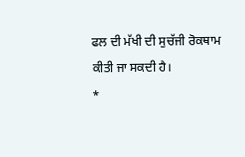ਫਲ ਦੀ ਮੱਖੀ ਦੀ ਸੁਚੱਜੀ ਰੋਕਥਾਮ ਕੀਤੀ ਜਾ ਸਕਦੀ ਹੈ।
*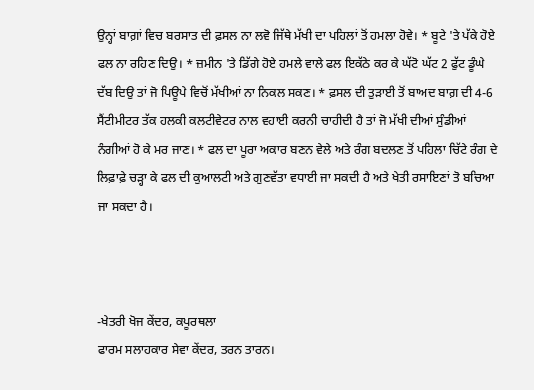ਉਨ੍ਹਾਂ ਬਾਗ਼ਾਂ ਵਿਚ ਬਰਸਾਤ ਦੀ ਫ਼ਸਲ ਨਾ ਲਵੋ ਜਿੱਥੇ ਮੱਖੀ ਦਾ ਪਹਿਲਾਂ ਤੋਂ ਹਮਲਾ ਹੋਵੇ। * ਬੂਟੇ 'ਤੇ ਪੱਕੇ ਹੋਏ ਫਲ ਨਾ ਰਹਿਣ ਦਿਉ। * ਜ਼ਮੀਨ 'ਤੇ ਡਿੱਗੇ ਹੋਏ ਹਮਲੇ ਵਾਲੇ ਫਲ ਇਕੱਠੇ ਕਰ ਕੇ ਘੱਟੋ ਘੱਟ 2 ਫੁੱਟ ਡੂੰਘੇ ਦੱਬ ਦਿਉ ਤਾਂ ਜੋ ਪਿਊਪੇ ਵਿਚੋਂ ਮੱਖੀਆਂ ਨਾ ਨਿਕਲ ਸਕਣ। * ਫ਼ਸਲ ਦੀ ਤੁੜਾਈ ਤੋਂ ਬਾਅਦ ਬਾਗ਼ ਦੀ 4-6 ਸੈਂਟੀਮੀਟਰ ਤੱਕ ਹਲਕੀ ਕਲਟੀਵੇਟਰ ਨਾਲ ਵਹਾਈ ਕਰਨੀ ਚਾਹੀਦੀ ਹੈ ਤਾਂ ਜੋ ਮੱਖੀ ਦੀਆਂ ਸੁੰਡੀਆਂ ਨੰਗੀਆਂ ਹੋ ਕੇ ਮਰ ਜਾਣ। * ਫਲ ਦਾ ਪੂਰਾ ਅਕਾਰ ਬਣਨ ਵੇਲੇ ਅਤੇ ਰੰਗ ਬਦਲਣ ਤੋਂ ਪਹਿਲਾ ਚਿੱਟੇ ਰੰਗ ਦੇ ਲਿਫ਼ਾਫ਼ੇ ਚੜ੍ਹਾ ਕੇ ਫਲ ਦੀ ਕੁਆਲਟੀ ਅਤੇ ਗੁਣਵੱਤਾ ਵਧਾਈ ਜਾ ਸਕਦੀ ਹੈ ਅਤੇ ਖੇਤੀ ਰਸਾਇਣਾਂ ਤੋ ਬਚਿਆ ਜਾ ਸਕਦਾ ਹੈ।



-ਖੇਤਰੀ ਖੋਜ ਕੇਂਦਰ, ਕਪੂਰਥਲਾ
ਫਾਰਮ ਸਲਾਹਕਾਰ ਸੇਵਾ ਕੇਂਦਰ, ਤਰਨ ਤਾਰਨ।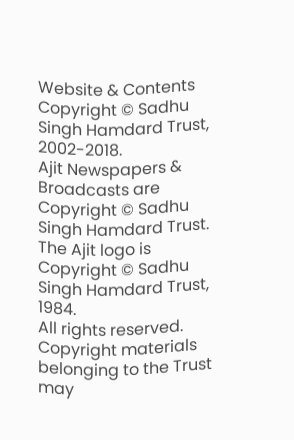Website & Contents Copyright © Sadhu Singh Hamdard Trust, 2002-2018.
Ajit Newspapers & Broadcasts are Copyright © Sadhu Singh Hamdard Trust.
The Ajit logo is Copyright © Sadhu Singh Hamdard Trust, 1984.
All rights reserved. Copyright materials belonging to the Trust may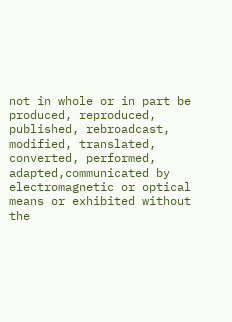not in whole or in part be produced, reproduced, published, rebroadcast, modified, translated, converted, performed, adapted,communicated by electromagnetic or optical means or exhibited without the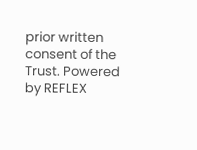prior written consent of the Trust. Powered by REFLEX